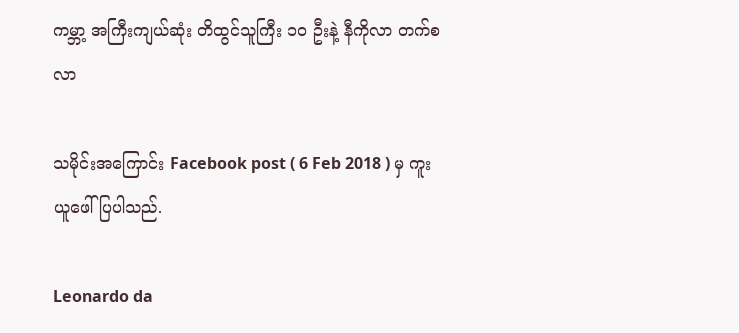ကမ္ဘာ့ အကြီးကျယ်ဆုံး တိထွင်သူကြီး ၁၀ ဦးနဲ့ နီကိုလာ တက်စလာ

သမိုင်းအကြောင်း Facebook post ( 6 Feb 2018 ) မှ ကူးယူဖေါ်ပြပါသည်.

Leonardo da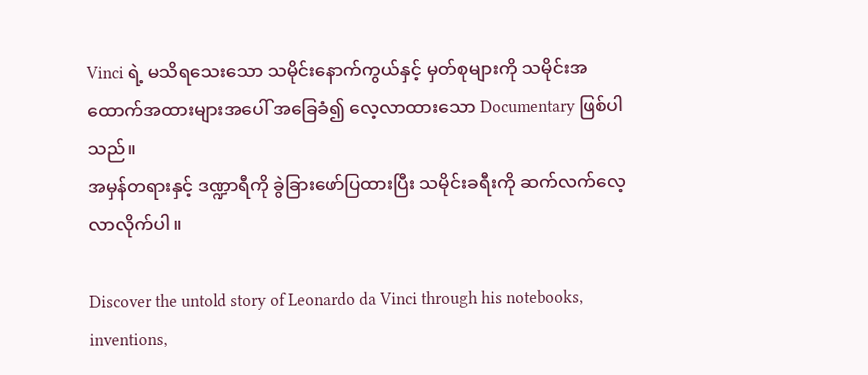Vinci ရဲ့ မသိရသေးသော သမိုင်းနောက်ကွယ်နှင့် မှတ်စုများကို သမိုင်းအထောက်အထားများအပေါ် အခြေခံ၍ လေ့လာထားသော Documentary ဖြစ်ပါသည်။
အမှန်တရားနှင့် ဒဏ္ဍာရီကို ခွဲခြားဖော်ပြထားပြီး သမိုင်းခရီးကို ဆက်လက်လေ့လာလိုက်ပါ။

Discover the untold story of Leonardo da Vinci through his notebooks, inventions,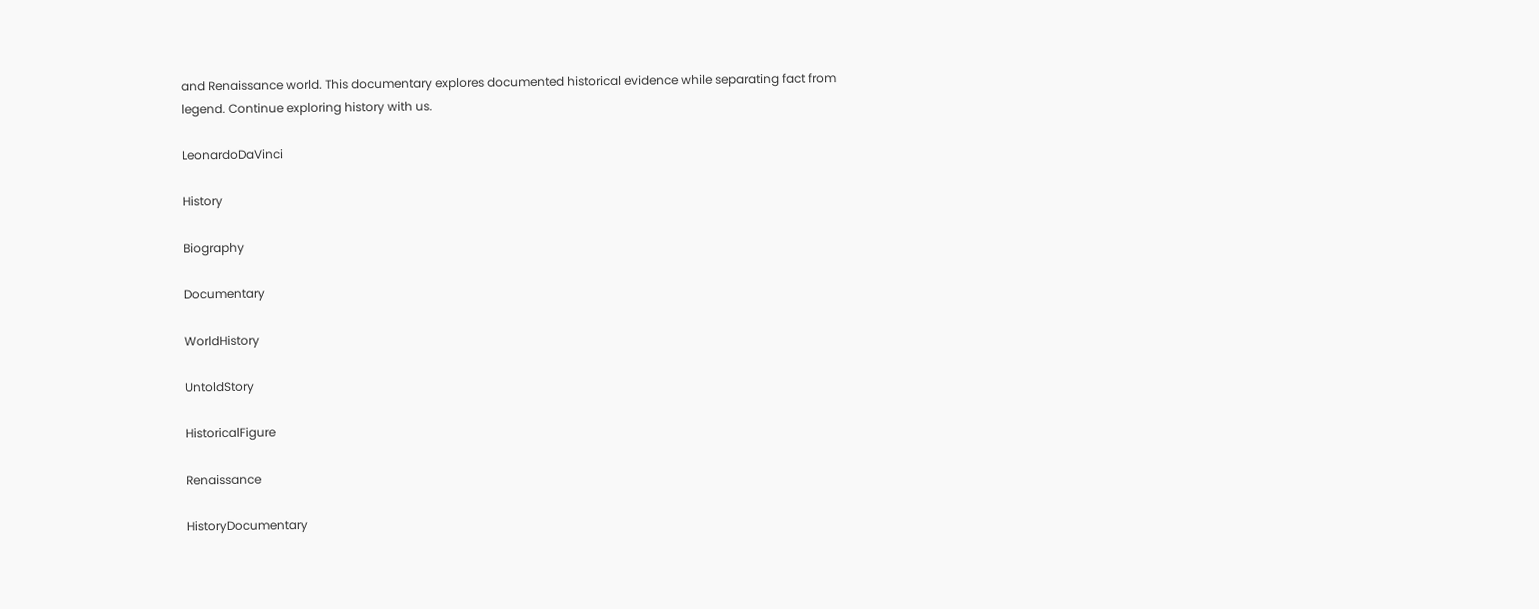and Renaissance world. This documentary explores documented historical evidence while separating fact from legend. Continue exploring history with us.

LeonardoDaVinci

History

Biography

Documentary

WorldHistory

UntoldStory

HistoricalFigure

Renaissance

HistoryDocumentary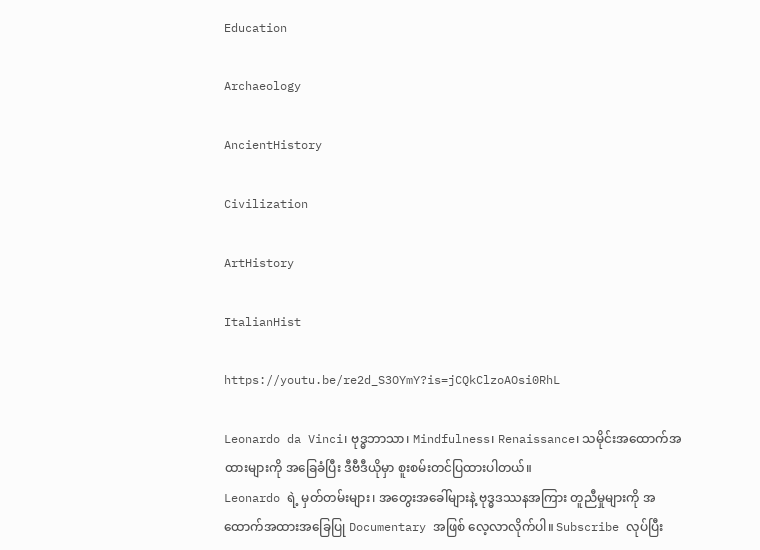Education

Archaeology

AncientHistory

Civilization

ArtHistory

ItalianHist

https://youtu.be/re2d_S3OYmY?is=jCQkClzoAOsi0RhL

Leonardo da Vinci၊ ဗုဒ္ဓဘာသာ၊ Mindfulness၊ Renaissance၊ သမိုင်းအထောက်အထားများကို အခြေခံပြီး ဒီဗီဒီယိုမှာ စူးစမ်းတင်ပြထားပါတယ်။
Leonardo ရဲ့ မှတ်တမ်းများ၊ အတွေးအခေါ်များနဲ့ ဗုဒ္ဓဒဿနအကြား တူညီမှုများကို အထောက်အထားအခြေပြု Documentary အဖြစ် လေ့လာလိုက်ပါ။ Subscribe လုပ်ပြီး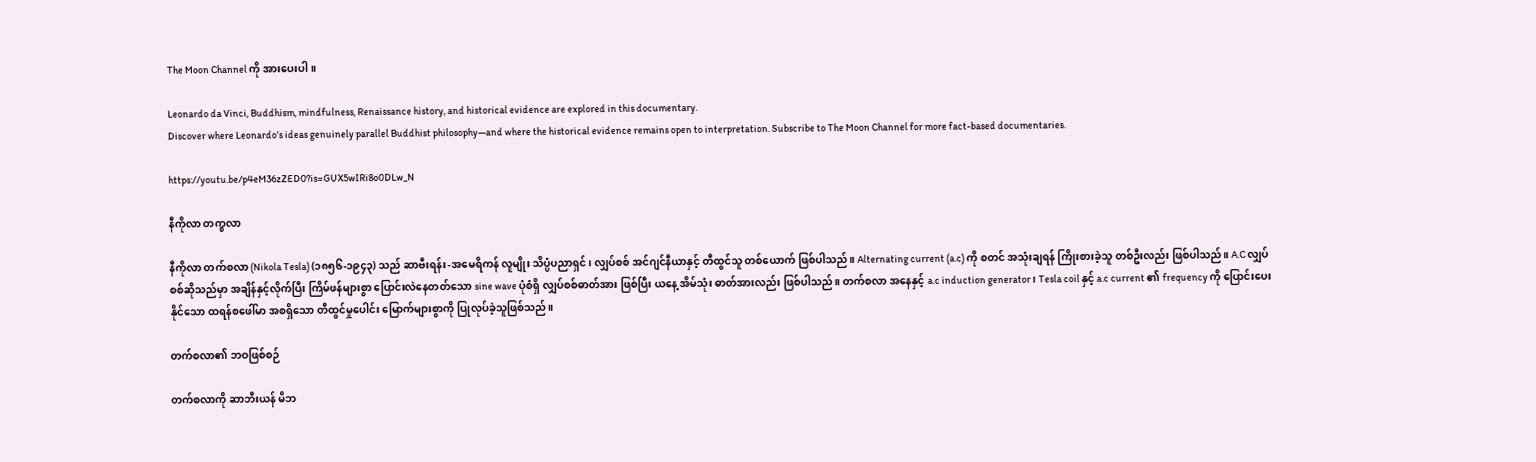The Moon Channel ကို အားပေးပါ။

Leonardo da Vinci, Buddhism, mindfulness, Renaissance history, and historical evidence are explored in this documentary.
Discover where Leonardo’s ideas genuinely parallel Buddhist philosophy—and where the historical evidence remains open to interpretation. Subscribe to The Moon Channel for more fact-based documentaries.

https://youtu.be/p4eM36zZED0?is=GUX5wIRi8o0DLw_N

နီကိုလာ တက္စလာ

နီကိုလာ တက်စလာ (Nikola Tesla) (၁၈၅၆-၁၉၄၃) သည် ဆာဗီးရန်း-အမေရိကန် လူမျိုး သိပ္ပံပညာရှင်၊ လျှပ်စစ် အင်ဂျင်နီယာနှင့် တီထွင်သူ တစ်ယောက် ဖြစ်ပါသည်။ Alternating current (a.c) ကို စတင် အသုံးချရန် ကြိုးစားခဲ့သူ တစ်ဦးလည်း ဖြစ်ပါသည်။ A.C လျှပ်စစ်ဆိုသည်မှာ အချိန်နှင့်လိုက်ပြီး ကြိမ်ဖန်များစွာ ပြောင်းလဲနေတတ်သော sine wave ပုံစံရှိ လျှပ်စစ်ဓာတ်အား ဖြစ်ပြီး ယနေ့ အိမ်သုံး ဓာတ်အားလည်း ဖြစ်ပါသည်။ တက်စလာ အနေနှင့် a.c induction generator၊ Tesla coil နှင့် a.c current ၏ frequency ကို ပြောင်းပေးနိုင်သော ထရန်စဖေါ်မာ အစရှိသော တီထွင်မှုပေါင်း မြောက်များစွာကို ပြုလုပ်ခဲ့သူဖြစ်သည်။

တက်စလာ၏ ဘဝဖြစ်စဉ်

တက်စလာကို ဆာဘီးယန် မိဘ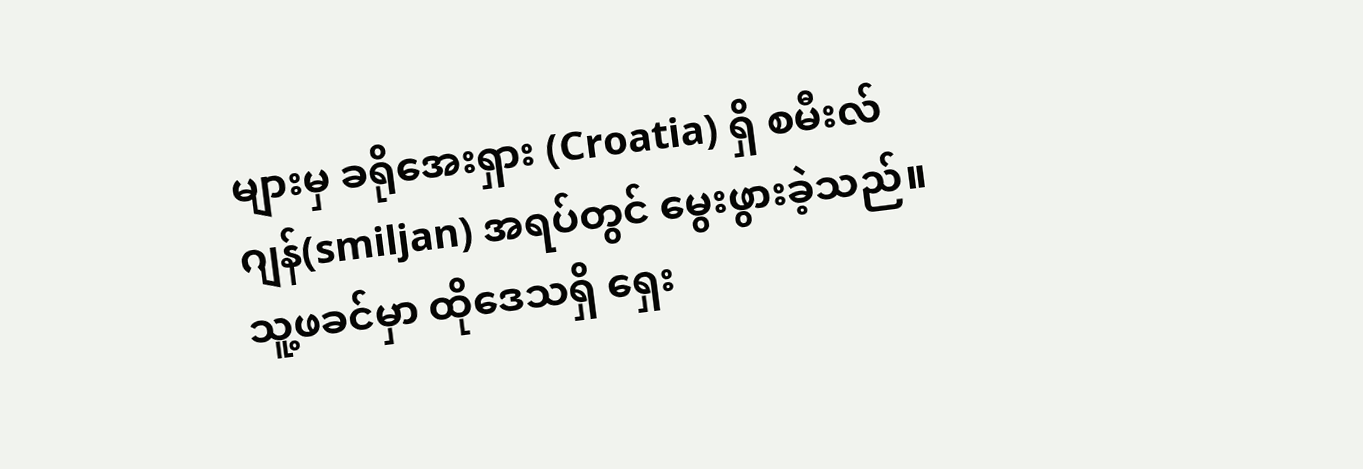များမှ ခရိုအေးရှား (Croatia) ရှိ စမီးလ်ဂျန်(smiljan) အရပ်တွင် မွေးဖွားခဲ့သည်။ သူ့ဖခင်မှာ ထိုဒေသရှိ ရှေး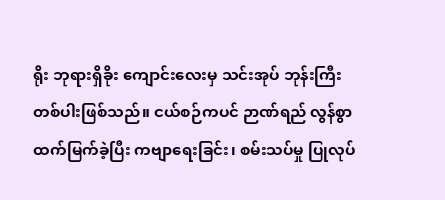ရိုး ဘုရားရှိခိုး ကျောင်းလေးမှ သင်းအုပ် ဘုန်းကြီး တစ်ပါးဖြစ်သည်။ ငယ်စဉ်ကပင် ဉာဏ်ရည် လွန်စွာ ထက်မြက်ခဲ့ပြီး ကဗျာရေးခြင်း၊ စမ်းသပ်မှု ပြုလုပ်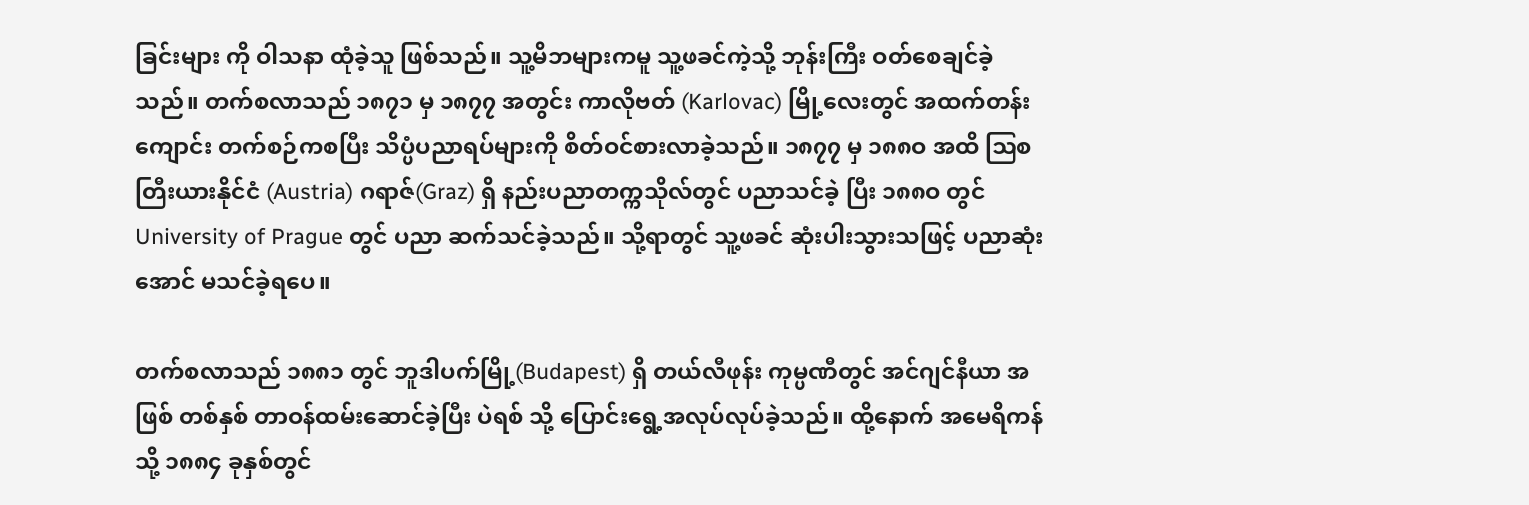ခြင်းများ ကို ဝါသနာ ထုံခဲ့သူ ဖြစ်သည်။ သူ့မိဘများကမူ သူ့ဖခင်ကဲ့သို့ ဘုန်းကြီး ဝတ်စေချင်ခဲ့သည်။ တက်စလာသည် ၁၈၇၁ မှ ၁၈၇၇ အတွင်း ကာလိုဗတ် (Karlovac) မြို့လေးတွင် အထက်တန်းကျောင်း တက်စဉ်ကစပြီး သိပ္ပံပညာရပ်များကို စိတ်ဝင်စားလာခဲ့သည်။ ၁၈၇၇ မှ ၁၈၈ဝ အထိ ဩစတြီးယားနိုင်ငံ (Austria) ဂရာဇ်(Graz) ရှိ နည်းပညာတက္ကသိုလ်တွင် ပညာသင်ခဲ့ ပြီး ၁၈၈ဝ တွင် University of Prague တွင် ပညာ ဆက်သင်ခဲ့သည်။ သို့ရာတွင် သူ့ဖခင် ဆုံးပါးသွားသဖြင့် ပညာဆုံးအောင် မသင်ခဲ့ရပေ။

တက်စလာသည် ၁၈၈၁ တွင် ဘူဒါပက်မြို့(Budapest) ရှိ တယ်လီဖုန်း ကုမ္ပဏီတွင် အင်ဂျင်နီယာ အဖြစ် တစ်နှစ် တာဝန်ထမ်းဆောင်ခဲ့ပြီး ပဲရစ် သို့ ပြောင်းရွေ့အလုပ်လုပ်ခဲ့သည်။ ထို့နောက် အမေရိကန်သို့ ၁၈၈၄ ခုနှစ်တွင်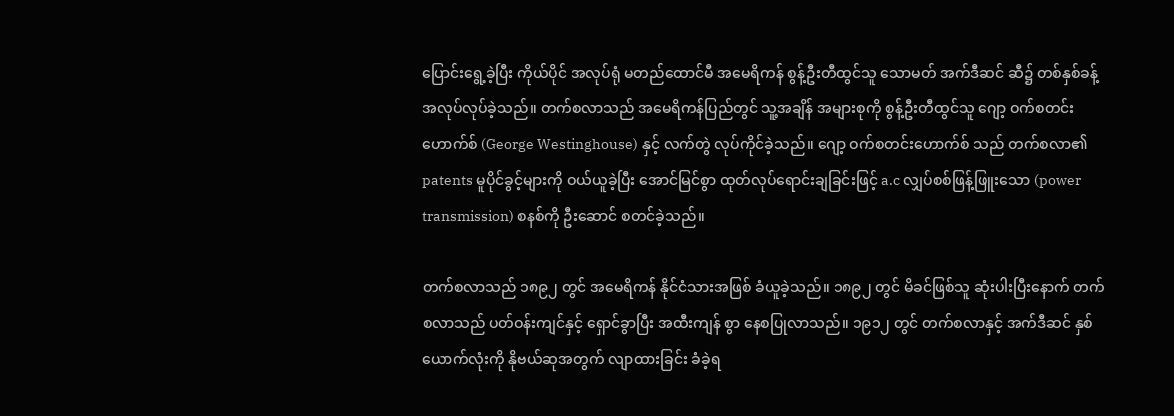ပြောင်းရွေ့ခဲ့ပြီး ကိုယ်ပိုင် အလုပ်ရုံ မတည်ထောင်မီ အမေရိကန် စွန့်ဦးတီထွင်သူ သောမတ် အက်ဒီဆင် ဆီ၌ တစ်နှစ်ခန့် အလုပ်လုပ်ခဲ့သည်။ တက်စလာသည် အမေရိကန်ပြည်တွင် သူ့အချိန် အများစုကို စွန့်ဦးတီထွင်သူ ဂျော့ ဝက်စတင်းဟောက်စ် (George Westinghouse) နှင့် လက်တွဲ လုပ်ကိုင်ခဲ့သည်။ ဂျော့ ဝက်စတင်းဟောက်စ် သည် တက်စလာ၏ patents မူပိုင်ခွင့်များကို ဝယ်ယူခဲ့ပြီး အောင်မြင်စွာ ထုတ်လုပ်ရောင်းချခြင်းဖြင့် a.c လျှပ်စစ်ဖြန့်ဖြူးသော (power transmission) စနစ်ကို ဦးဆောင် စတင်ခဲ့သည်။

တက်စလာသည် ၁၈၉၂ တွင် အမေရိကန် နိုင်ငံသားအဖြစ် ခံယူခဲ့သည်။ ၁၈၉၂ တွင် မိခင်ဖြစ်သူ ဆုံးပါးပြီးနောက် တက်စလာသည် ပတ်ဝန်းကျင်နှင့် ရှောင်ခွာပြီး အထီးကျန် စွာ နေစပြုလာသည်။ ၁၉၁၂ တွင် တက်စလာနှင့် အက်ဒီဆင် နှစ်ယောက်လုံးကို နိုဗယ်ဆုအတွက် လျာထားခြင်း ခံခဲ့ရ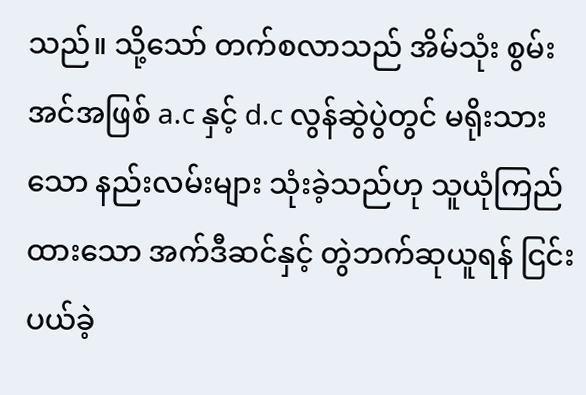သည်။ သို့သော် တက်စလာသည် အိမ်သုံး စွမ်းအင်အဖြစ် a.c နှင့် d.c လွန်ဆွဲပွဲတွင် မရိုးသားသော နည်းလမ်းများ သုံးခဲ့သည်ဟု သူယုံကြည်ထားသော အက်ဒီဆင်နှင့် တွဲဘက်ဆုယူရန် ငြင်းပယ်ခဲ့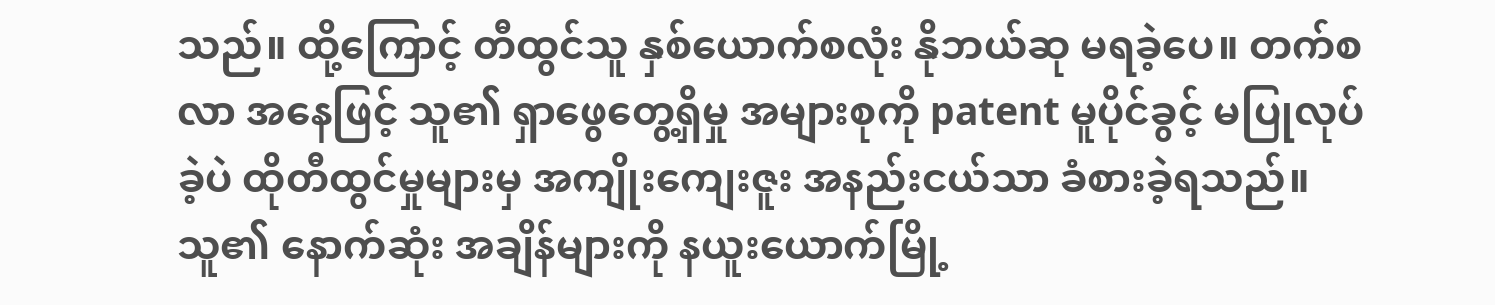သည်။ ထို့ကြောင့် တီထွင်သူ နှစ်ယောက်စလုံး နိုဘယ်ဆု မရခဲ့ပေ။ တက်စလာ အနေဖြင့် သူ၏ ရှာဖွေတွေ့ရှိမှု အများစုကို patent မူပိုင်ခွင့် မပြုလုပ်ခဲ့ပဲ ထိုတီထွင်မှုများမှ အကျိုးကျေးဇူး အနည်းငယ်သာ ခံစားခဲ့ရသည်။ သူ၏ နောက်ဆုံး အချိန်များကို နယူးယောက်မြို့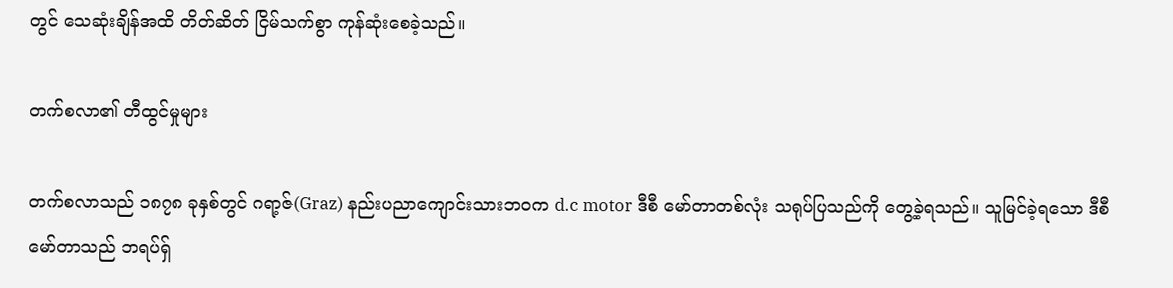တွင် သေဆုံးချိန်အထိ တိတ်ဆိတ် ငြိမ်သက်စွာ ကုန်ဆုံးစေခဲ့သည်။

တက်စလာ၏ တီထွင်မှုများ

တက်စလာသည် ၁၈၇၈ ခုနှစ်တွင် ဂရာ့ဇ်(Graz) နည်းပညာကျောင်းသားဘဝက d.c motor ဒီစီ မော်တာတစ်လုံး သရုပ်ပြသည်ကို တွေ့ခဲ့ရသည်။ သူမြင်ခဲ့ရသော ဒီစီ မော်တာသည် ဘရပ်ရှ်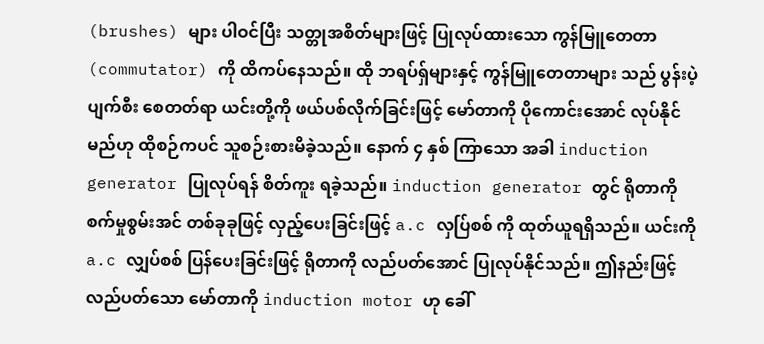(brushes) များ ပါဝင်ပြီး သတ္တုအစိတ်များဖြင့် ပြုလုပ်ထားသော ကွန်မြူတေတာ (commutator) ကို ထိကပ်နေသည်။ ထို ဘရပ်ရ်ှများနှင့် ကွန်မြူတေတာများ သည် ပွန်းပဲ့ ပျက်စီး စေတတ်ရာ ယင်းတို့ကို ဖယ်ပစ်လိုက်ခြင်းဖြင့် မော်တာကို ပိုကောင်းအောင် လုပ်နိုင်မည်ဟု ထိုစဉ်ကပင် သူစဉ်းစားမိခဲ့သည်။ နောက် ၄ နှစ် ကြာသော အခါ induction generator ပြုလုပ်ရန် စိတ်ကူး ရခဲ့သည်။ induction generator တွင် ရိုတာကို စက်မှုစွမ်းအင် တစ်ခုခုဖြင့် လှည့်ပေးခြင်းဖြင့် a.c လှပ်ြစစ် ကို ထုတ်ယူရရှိသည်။ ယင်းကို a.c လျှပ်စစ် ပြန်ပေးခြင်းဖြင့် ရိုတာကို လည်ပတ်အောင် ပြုလုပ်နိုင်သည်။ ဤနည်းဖြင့် လည်ပတ်သော မော်တာကို induction motor ဟု ခေါ်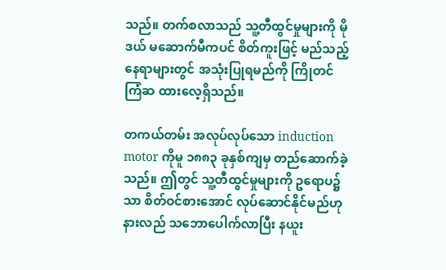သည်။ တက်စလာသည် သူ့တီထွင်မှုများကို မိုဒယ် မဆောက်မီကပင် စိတ်ကူးဖြင့် မည်သည့် နေရာများတွင် အသုံးပြုရမည်ကို ကြိုတင် ကြံဆ ထားလေ့ရှိသည်။

တကယ်တမ်း အလုပ်လုပ်သော induction motor ကိုမူ ၁၈၈၃ ခုနှစ်ကျမှ တည်ဆောက်ခဲ့သည်။ ဤတွင် သူ့တီထွင်မှုများကို ဥရောပ၌သာ စိတ်ဝင်စားအောင် လုပ်ဆောင်နိုင်မည်ဟု နားလည် သဘောပေါက်လာပြီး နယူး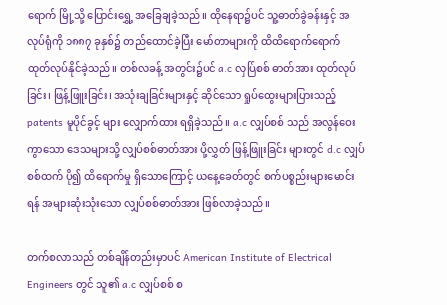ရောက် မြို့သို့ ပြောင်းရွှေ့ အခြေချခဲ့သည်။ ထိုနေရာ၌ပင် သူ့ဓာတ်ခွဲခန်းနှင့် အလုပ်ရုံကို ၁၈၈၇ ခုနှစ်၌ တည်ထောင်ခဲ့ပြီး မော်တာများကို ထိထိရောက်ရောက် ထုတ်လုပ်နိုင်ခဲ့သည်။ တစ်လခန့် အတွင်း၌ပင် a.c လှပ်ြစစ် ဓာတ်အား ထုတ်လုပ်ခြင်း၊ ဖြန့်ဖြူးခြင်း၊ အသုံးချခြင်းများနှင့် ဆိုင်သော ရှုပ်ထွေးများပြားသည့် patents မူပိုင်ခွင့် များ လျှောက်ထား ရရှိခဲ့သည်။ a.c လျှပ်စစ် သည် အလွန်ဝေးကွာသော ဒေသများသို့ လျှပ်စစ်ဓာတ်အား ပို့လွှတ် ဖြန့်ဖြူးခြင်း များတွင် d.c လျှပ်စစ်ထက် ပို၍ ထိရောက်မှု ရှိသောကြောင့် ယနေ့ခေတ်တွင် စက်ပစ္စည်းများမောင်းရန် အများဆုံးသုံးသော လျှပ်စစ်ဓာတ်အား ဖြစ်လာခဲ့သည်။

တက်စလာသည် တစ်ချိန်တည်းမှာပင် American Institute of Electrical Engineers တွင် သူ၏ a.c လျှပ်စစ် စ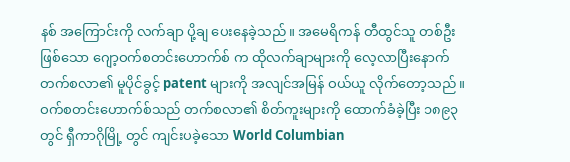နစ် အကြောင်းကို လက်ချာ ပို့ချ ပေးနေခဲ့သည်။ အမေရိကန် တီထွင်သူ တစ်ဦးဖြစ်သော ဂျော့ဝက်စတင်းဟောက်စ် က ထိုလက်ချာများကို လေ့လာပြီးနောက် တက်စလာ၏ မူပိုင်ခွင့် patent များကို အလျင်အမြန် ဝယ်ယူ လိုက်တော့သည်။ ဝက်စတင်းဟောက်စ်သည် တက်စလာ၏ စိတ်ကူးများကို ထောက်ခံခဲ့ပြီး ၁၈၉၃ တွင် ရှီကာဂိုမြို့ တွင် ကျင်းပခဲ့သော World Columbian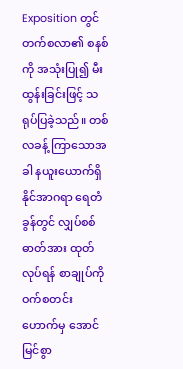Exposition တွင် တက်စလာ၏ စနစ် ကို အသုံးပြု၍ မီးထွန်းခြင်းဖြင့် သရုပ်ပြခဲ့သည်။ တစ်လခန့် ကြာသောအခါ နယူးယောက်ရှိ နိုင်အာဂရာ ရေတံခွန်တွင် လျှပ်စစ်ဓာတ်အား ထုတ်လုပ်ရန် စာချုပ်ကို ဝက်စတင်းဟောက်မှ အောင်မြင်စွာ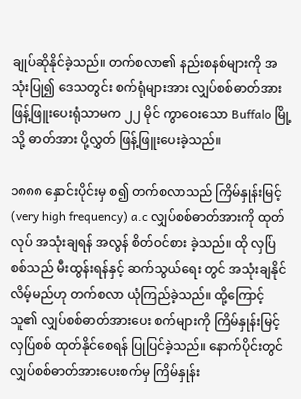ချုပ်ဆိုနိုင်ခဲ့သည်။ တက်စလာ၏ နည်းစနစ်များကို အသုံးပြု၍ ဒေသတွင်း စက်ရုံများအား လျှပ်စစ်ဓာတ်အား ဖြန့်ဖြူးပေးရုံသာမက ၂၂ မိုင် ကွာဝေးသော Buffalo မြို့ သို့ ဓာတ်အား ပို့လွှတ် ဖြန့်ဖြူးပေးခဲ့သည်။

၁၈၈၈ နှောင်းပိုင်းမှ စ၍ တက်စလာသည် ကြိမ်နှုန်းမြင့် (very high frequency) a.c လျှပ်စစ်ဓာတ်အားကို ထုတ်လုပ် အသုံးချရန် အလွန် စိတ်ဝင်စား ခဲ့သည်။ ထို လှပ်ြစစ်သည် မီးထွန်းရန်နှင့် ဆက်သွယ်ရေး တွင် အသုံးချနိုင် လိမ့်မည်ဟု တက်စလာ ယုံကြည်ခဲ့သည်။ ထို့ကြောင့် သူ၏ လျှပ်စစ်ဓာတ်အားပေး စက်များကို ကြိမ်နှုန်းမြင့် လှပ်ြစစ် ထုတ်နိုင်စေရန် ပြုပြင်ခဲ့သည်။ နောက်ပိုင်းတွင် လျှပ်စစ်ဓာတ်အားပေးစက်မှ ကြိမ်နှုန်း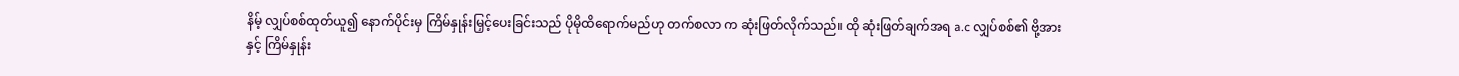နိမ့် လျှပ်စစ်ထုတ်ယူ၍ နောက်ပိုင်းမှ ကြိမ်နှုန်းမြှင့်ပေးခြင်းသည် ပိုမိုထိရောက်မည်ဟု တက်စလာ က ဆုံးဖြတ်လိုက်သည်။ ထို ဆုံးဖြတ်ချက်အရ a.c လျှပ်စစ်၏ ဗို့အားနှင့် ကြိမ်နှုန်း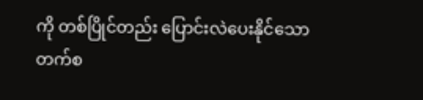ကို တစ်ပြိုင်တည်း ပြောင်းလဲပေးနိုင်သော တက်စ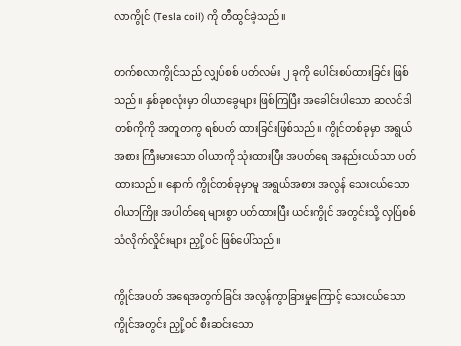လာကွိုင် (Tesla coil) ကို တီထွင်ခဲ့သည်။

တက်စလာကွိုင်သည် လျှပ်စစ် ပတ်လမ်း ၂ ခုကို ပေါင်းစပ်ထားခြင်း ဖြစ်သည်။ နှစ်ခုစလုံးမှာ ဝါယာခွေများ ဖြစ်ကြပြီး အခေါင်းပါသော ဆလင်ဒါ တစ်ကိုကို အတူတကွ ရစ်ပတ် ထားခြင်းဖြစ်သည်။ ကွိုင်တစ်ခုမှာ အရွယ်အစား ကြီးမားသော ဝါယာကို သုံးထားပြီး အပတ်ရေ အနည်းငယ်သာ ပတ်ထားသည်။ နောက် ကွိုင်တစ်ခုမှာမူ အရွယ်အစား အလွန် သေးငယ်သော ဝါယာကြိုး အပါတ်ရေ များစွာ ပတ်ထားပြီး ယင်းကွိုင် အတွင်းသို့ လှပ်ြစစ်သံလိုက်လှိုင်းများ ညှို့ဝင် ဖြစ်ပေါ်သည်။

ကွိုင်အပတ် အရေအတွက်ခြင်း အလွန်ကွာခြားမှုကြောင့် သေးငယ်သော ကွိုင်အတွင်း ညှို့ဝင် စီးဆင်းသော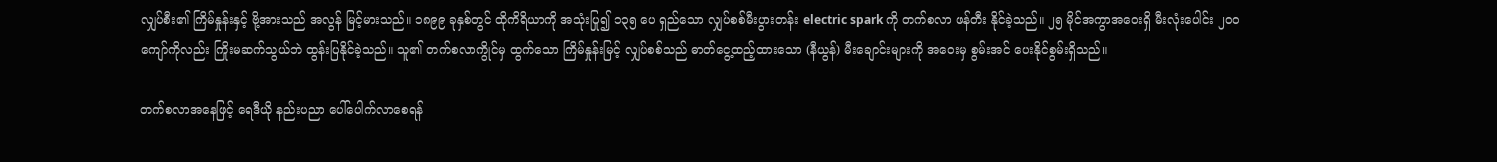လျှပ်စီး၏ ကြိမ်နှုန်းနှင့် ဗို့အားသည် အလွန် မြင့်မားသည်။ ၁၈၉၉ ခုနှစ်တွင် ထိုကိရိယာကို အသုံးပြု၍ ၁၃၅ ပေ ရှည်သော လျှပ်စစ်မီးပွားတန်း electric spark ကို တက်စလာ ဖန်တီး နိုင်ခဲ့သည်။ ၂၅ မိုင်အကွာအဝေးရှိ မီးလုံးပေါင်း ၂၀ဝ ကျော်ကိုလည်း ကြိုးမဆက်သွယ်ဘဲ ထွန်းပြနိုင်ခဲ့သည်။ သူ၏ တက်စလာကွိုင်မှ ထွက်သော ကြိမ်နှုန်းမြင့် လျှပ်စစ်သည် ဓာတ်ငွေ့ထည့်ထားသော (နီယွန်) မီးချောင်းများကို အဝေးမှ စွမ်းအင် ပေးနိုင်စွမ်းရှိသည်။

တက်စလာအနေဖြင့် ရေဒီယို နည်းပညာ ပေါ်ပေါက်လာစေရန်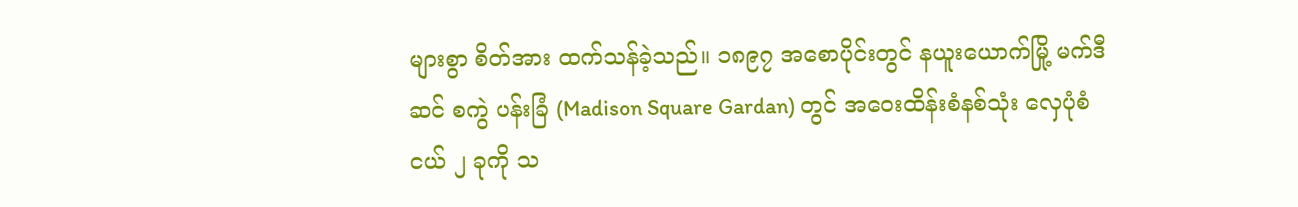များစွာ စိတ်အား ထက်သန်ခဲ့သည်။ ၁၈၉၇ အစောပိုင်းတွင် နယူးယောက်မြို့ မက်ဒီဆင် စကွဲ ပန်းခြံ (Madison Square Gardan) တွင် အဝေးထိန်းစံနစ်သုံး လှေပုံစံငယ် ၂ ခုကို သ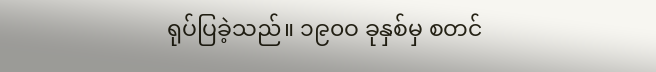ရုပ်ပြခဲ့သည်။ ၁၉၀ဝ ခုနှစ်မှ စတင်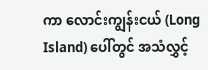ကာ လောင်းကျွန်းငယ် (Long Island) ပေါ်တွင် အသံလွှင့်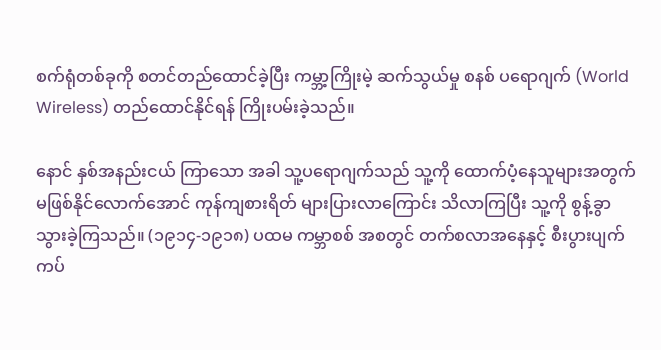စက်ရုံတစ်ခုကို စတင်တည်ထောင်ခဲ့ပြီး ကမ္ဘာ့ကြိုးမဲ့ ဆက်သွယ်မှု စနစ် ပရောဂျက် (World Wireless) တည်ထောင်နိုင်ရန် ကြိုးပမ်းခဲ့သည်။

နောင် နှစ်အနည်းငယ် ကြာသော အခါ သူ့ပရောဂျက်သည် သူ့ကို ထောက်ပံ့နေသူများအတွက် မဖြစ်နိုင်လောက်အောင် ကုန်ကျစားရိတ် များပြားလာကြောင်း သိလာကြပြီး သူ့ကို စွန့်ခွာ သွားခဲ့ကြသည်။ (၁၉၁၄-၁၉၁၈) ပထမ ကမ္ဘာစစ် အစတွင် တက်စလာအနေနှင့် စီးပွားပျက်ကပ်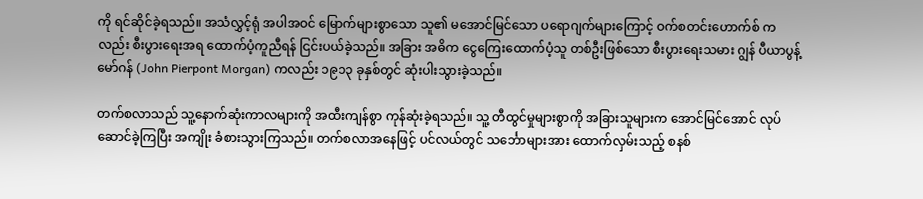ကို ရင်ဆိုင်ခဲ့ရသည်။ အသံလွှင့်ရုံ အပါအဝင် မြောက်များစွာသော သူ၏ မအောင်မြင်သော ပရောဂျက်များကြောင့် ဝက်စတင်းဟောက်စ် ကလည်း စီးပွားရေးအရ ထောက်ပံ့ကူညီရန် ငြင်းပယ်ခဲ့သည်။ အခြား အဓိက ငွေကြေးထောက်ပံ့သူ တစ်ဦးဖြစ်သော စီးပွားရေးသမား ဂျွန် ပီယာပွန့် မော်ဂန် (John Pierpont Morgan) ကလည်း ၁၉၁၃ ခုနှစ်တွင် ဆုံးပါးသွားခဲ့သည်။

တက်စလာသည် သူ့နောက်ဆုံးကာလများကို အထီးကျန်စွာ ကုန်ဆုံးခဲ့ရသည်။ သူ့ တီထွင်မှုများစွာကို အခြားသူများက အောင်မြင်အောင် လုပ်ဆောင်ခဲ့ကြပြီး အကျိုး ခံစားသွားကြသည်။ တက်စလာအနေဖြင့် ပင်လယ်တွင် သင်္ဘောများအား ထောက်လှမ်းသည့် စနစ်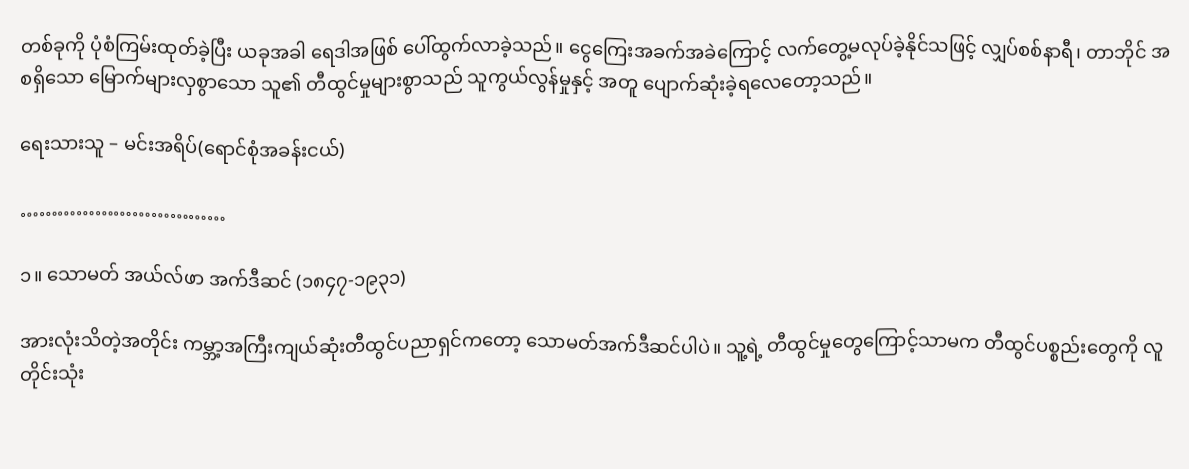တစ်ခုကို ပုံစံကြမ်းထုတ်ခဲ့ပြီး ယခုအခါ ရေဒါအဖြစ် ပေါ်ထွက်လာခဲ့သည်။ ငွေကြေးအခက်အခဲကြောင့် လက်တွေ့မလုပ်ခဲ့နိုင်သဖြင့် လျှပ်စစ်နာရီ၊ တာဘိုင် အစရှိသော မြောက်များလှစွာသော သူ၏ တီထွင်မှုများစွာသည် သူကွယ်လွန်မှုနှင့် အတူ ပျောက်ဆုံးခဲ့ရလေတော့သည်။

ရေးသားသူ – မင်းအရိပ်(ရောင်စုံအခန်းငယ်)

……………………………

၁။ သောမတ် အယ်လ်ဖာ အက်ဒီဆင် (၁၈၄၇-၁၉၃၁)

အားလုံးသိတဲ့အတိုင်း ကမ္ဘာ့အကြီးကျယ်ဆုံးတီထွင်ပညာရှင်ကတော့ သောမတ်အက်ဒီဆင်ပါပဲ။ သူ့ရဲ့ တီထွင်မှုတွေကြောင့်သာမက တီထွင်ပစ္စည်းတွေကို လူတိုင်းသုံး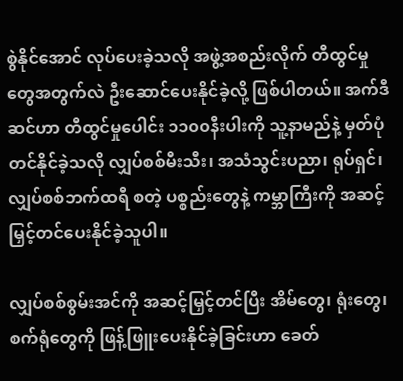စွဲနိုင်အောင် လုပ်ပေးခဲ့သလို အဖွဲ့အစည်းလိုက် တီထွင်မှုတွေအတွက်လဲ ဦးဆောင်ပေးနိုင်ခဲ့လို့ ဖြစ်ပါတယ်။ အက်ဒီဆင်ဟာ တီထွင်မှုပေါင်း ၁၁၀၀နီးပါးကို သူ့နာမည်နဲ့ မှတ်ပုံတင်နိုင်ခဲ့သလို လျှပ်စစ်မီးသီး၊ အသံသွင်းပညာ၊ ရုပ်ရှင်၊ လျှပ်စစ်ဘက်ထရီ စတဲ့ ပစ္စည်းတွေနဲ့ ကမ္ဘာကြီးကို အဆင့်မြှင့်တင်ပေးနိုင်ခဲ့သူပါ။

လျှပ်စစ်စွမ်းအင်ကို အဆင့်မြှင့်တင်ပြီး အိမ်တွေ၊ ရုံးတွေ၊ စက်ရုံတွေကို ဖြန့်ဖြူးပေးနိုင်ခဲ့ခြင်းဟာ ခေတ်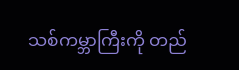သစ်ကမ္ဘာကြီးကို တည်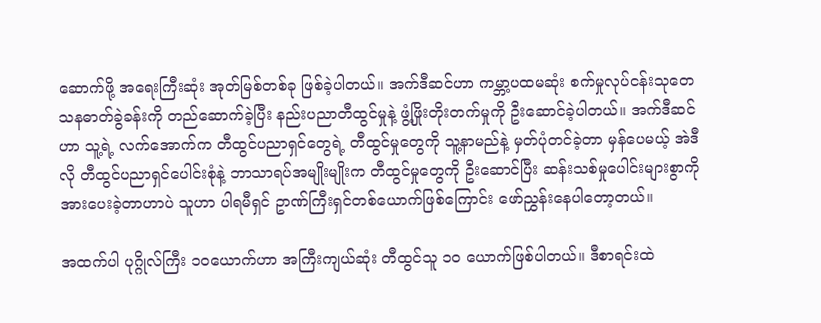ဆောက်ဖို့ အရေးကြီးဆုံး အုတ်မြစ်တစ်ခု ဖြစ်ခဲ့ပါတယ်။ အက်ဒီဆင်ဟာ ကမ္ဘာ့ပထမဆုံး စက်မှုလုပ်ငန်းသုတေသနဓာတ်ခွဲခန်းကို တည်ဆောက်ခဲ့ပြီး နည်းပညာတီထွင်မှုနဲ့ ဖွံ့ဖြိုးတိုးတက်မှုကို ဦးဆောင်ခဲ့ပါတယ်။ အက်ဒီဆင်ဟာ သူ့ရဲ့ လက်အောက်က တီထွင်ပညာရှင်တွေရဲ့ တီထွင်မှုတွေကို သူ့နာမည်နဲ့ မှတ်ပုံတင်ခဲ့တာ မှန်ပေမယ့် အဲဒီလို တီထွင်ပညာရှင်ပေါင်းစုံနဲ့ ဘာသာရပ်အမျိုးမျိုးက တီထွင်မှုတွေကို ဦးဆောင်ပြီး ဆန်းသစ်မှုပေါင်းများစွာကို အားပေးခဲ့တာဟာပဲ သူဟာ ပါရမီရှင် ဥာဏ်ကြီးရှင်တစ်ယောက်ဖြစ်ကြောင်း ဖော်ညွှန်းနေပါတော့တယ်။

အထက်ပါ ပုဂ္ဂိုလ်ကြီး ၁၀ယောက်ဟာ အကြီးကျယ်ဆုံး တီထွင်သူ ၁၀ ယောက်ဖြစ်ပါတယ်။ ဒီစာရင်းထဲ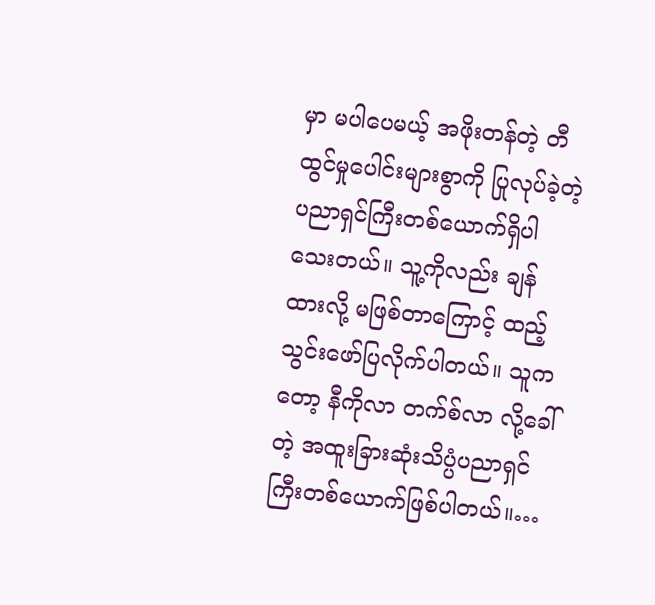မှာ မပါပေမယ့် အဖိုးတန်တဲ့ တီထွင်မှုပေါင်းများစွာကို ပြုလုပ်ခဲ့တဲ့ ပညာရှင်ကြီးတစ်ယောက်ရှိပါသေးတယ်။ သူ့ကိုလည်း ချန်ထားလို့ မဖြစ်တာကြောင့် ထည့်သွင်းဖော်ပြလိုက်ပါတယ်။ သူကတော့ နီကိုလာ တက်စ်လာ လို့ခေါ်တဲ့ အထူးခြားဆုံးသိပ္ပံပညာရှင်ကြီးတစ်ယောက်ဖြစ်ပါတယ်။…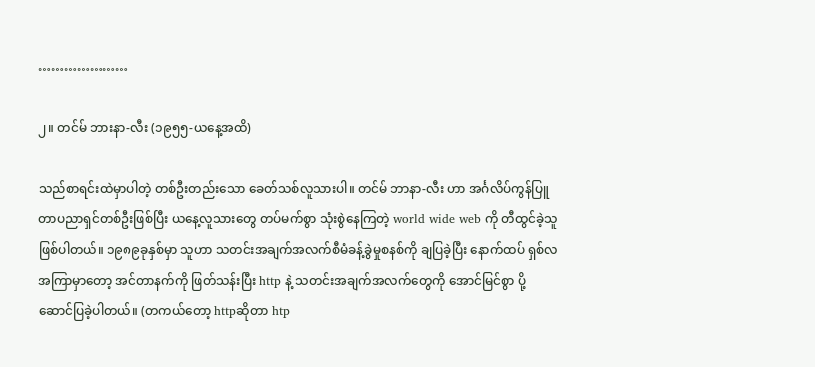…………………

၂။ တင်မ် ဘားနာ-လီး (၁၉၅၅-ယနေ့အထိ)

သည်စာရင်းထဲမှာပါတဲ့ တစ်ဦးတည်းသော ခေတ်သစ်လူသားပါ။ တင်မ် ဘာနာ-လီး ဟာ အင်္ဂလိပ်ကွန်ပြူတာပညာရှင်တစ်ဦးဖြစ်ပြီး ယနေ့လူသားတွေ တပ်မက်စွာ သုံးစွဲနေကြတဲ့ world wide web ကို တီထွင်ခဲ့သူ ဖြစ်ပါတယ်။ ၁၉၈၉ခုနှစ်မှာ သူဟာ သတင်းအချက်အလက်စီမံခန့်ခွဲမှုစနစ်ကို ချပြခဲ့ပြီး နောက်ထပ် ရှစ်လအကြာမှာတော့ အင်တာနက်ကို ဖြတ်သန်းပြီး http နဲ့ သတင်းအချက်အလက်တွေကို အောင်မြင်စွာ ပို့ဆောင်ပြခဲ့ပါတယ်။ (တကယ်တော့ httpဆိုတာ htp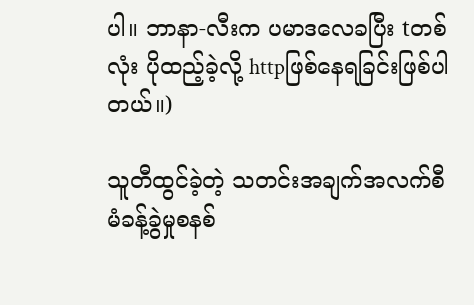ပါ။ ဘာနာ-လီးက ပမာဒလေခပြီး tတစ်လုံး ပိုထည့်ခဲ့လို့ httpဖြစ်နေရခြင်းဖြစ်ပါတယ်။)

သူတီထွင်ခဲ့တဲ့ သတင်းအချက်အလက်စီမံခန့်ခွဲမှုစနစ်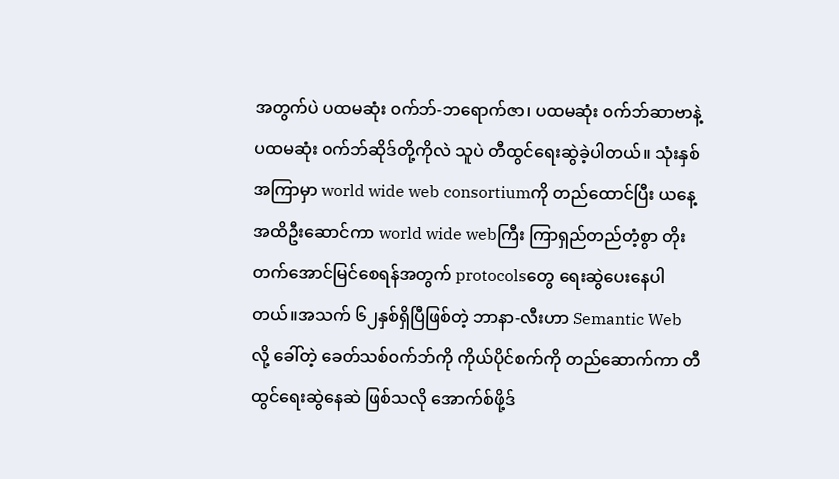အတွက်ပဲ ပထမဆုံး ၀က်ဘ်-ဘရောက်ဇာ၊ ပထမဆုံး ၀က်ဘ်ဆာဗာနဲ့ ပထမဆုံး ၀က်ဘ်ဆိုဒ်တို့ကိုလဲ သူပဲ တီထွင်ရေးဆွဲခဲ့ပါတယ်။ သုံးနှစ်အကြာမှာ world wide web consortiumကို တည်ထောင်ပြီး ယနေ့အထိဦးဆောင်ကာ world wide webကြီး ကြာရှည်တည်တံ့စွာ တိုးတက်အောင်မြင်စေရန်အတွက် protocolsတွေ ရေးဆွဲပေးနေပါတယ်။အသက် ၆၂နှစ်ရှိပြီဖြစ်တဲ့ ဘာနာ-လီးဟာ Semantic Web လို့ ခေါ်တဲ့ ခေတ်သစ်၀က်ဘ်ကို ကိုယ်ပိုင်စက်ကို တည်ဆောက်ကာ တီထွင်ရေးဆွဲနေဆဲ ဖြစ်သလို အောက်စ်ဖို့ဒ်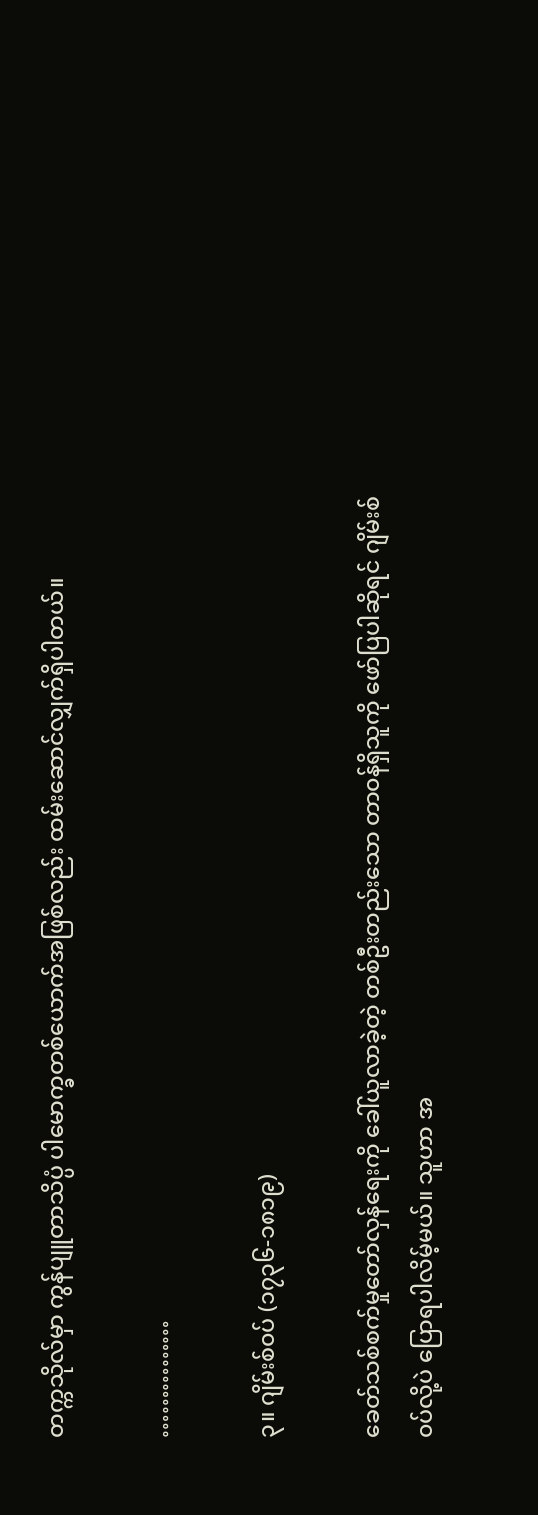တက္ကသိုလ်မှာ ကွန်ပျူတာသိပ္ပံ ပါမောက္ခတစ်ယောက်အဖြစ်လည်း ထမ်းဆောင်လျှက်ရှိပါတယ်။

……………

၃။ ဂျိမ်းစ်၀ပ် (၁၇၃၆-၁၈၁၉)

ခေတ်သစ်စက်မှုတော်လှန်ရေးကို ခေါ်ယူလာခဲ့တဲ့ တစ်ဦးတည်းသော တာ၀န်ရှိသူကို ဖော်ပြပါဆိုရင် ဂျိမ်းစ်၀ပ်လို့ပဲ ပြောရပါလိမ့်မယ်။ သူဟာ အ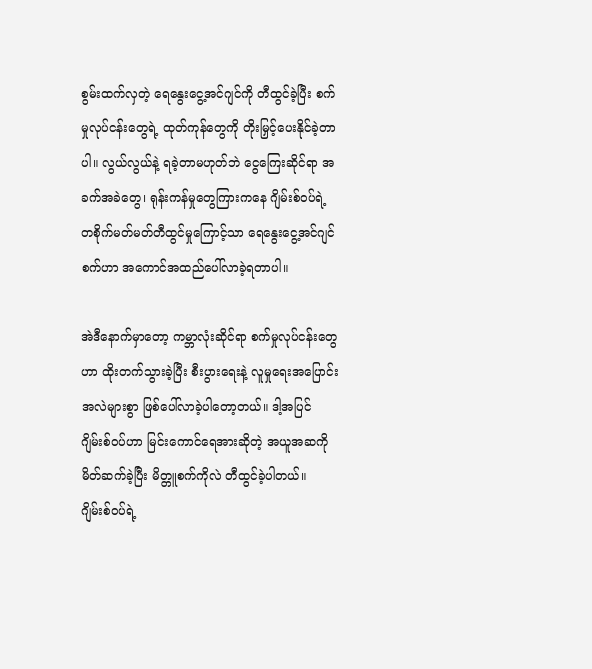စွမ်းထက်လှတဲ့ ရေနွေးငွေ့အင်ဂျင်ကို တီထွင်ခဲ့ပြီး စက်မှုလုပ်ငန်းတွေရဲ့ ထုတ်ကုန်တွေကို တိုးမြှင့်ပေးနိုင်ခဲ့တာပါ။ လွယ်လွယ်နဲ့ ရခဲ့တာမဟုတ်ဘဲ ငွေကြေးဆိုင်ရာ အခက်အခဲတွေ၊ ရုန်းကန်မှုတွေကြားကနေ ဂျိမ်းစ်၀ပ်ရဲ့ တစိုက်မတ်မတ်တီထွင်မှုကြောင့်သာ ရေနွေးငွေ့အင်ဂျင်စက်ဟာ အကောင်အထည်ပေါ်လာခဲ့ရတာပါ။

အဲဒီနောက်မှာတော့ ကမ္ဘာလုံးဆိုင်ရာ စက်မှုလုပ်ငန်းတွေဟာ ထိုးတက်သွားခဲ့ပြီး စီးပွားရေးနဲ့ လူမှုရေးအပြောင်းအလဲများစွာ ဖြစ်ပေါ်လာခဲ့ပါတော့တယ်။ ဒါ့အပြင် ဂျိမ်းစ်၀ပ်ဟာ မြင်းကောင်ရေအားဆိုတဲ့ အယူအဆကို မိတ်ဆက်ခဲ့ပြီး မိတ္တူစက်ကိုလဲ တီထွင်ခဲ့ပါတယ်။ ဂျိမ်းစ်၀ပ်ရဲ့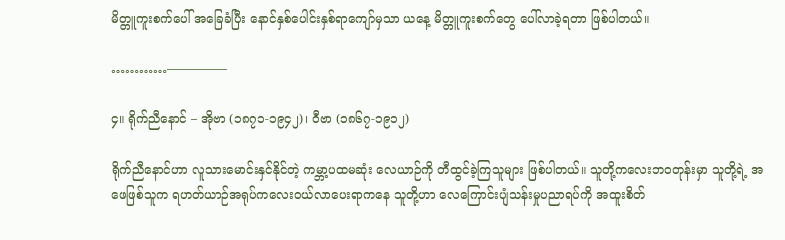မိတ္တူကူးစက်ပေါ် အခြေခံပြီး နောင်နှစ်ပေါင်းနှစ်ရာကျော်မှသာ ယနေ့ မိတ္တူကူးစက်တွေ ပေါ်လာခဲ့ရတာ ဖြစ်ပါတယ်။

…………—————

၄။ ရိုက်ညီနောင် – အိုဗာ (၁၈၇၁-၁၉၄၂)၊ ဝီဗာ (၁၈၆၇-၁၉၁၂)

ရိုက်ညီနောင်ဟာ လူသားမောင်းနှင်နိုင်တဲ့ ကမ္ဘာ့ပထမဆုံး လေယာဉ်ကို တီထွင်ခဲ့ကြသူများ ဖြစ်ပါတယ်။ သူတို့ကလေးဘ၀တုန်းမှာ သူတို့ရဲ့ အဖေဖြစ်သူက ရဟတ်ယာဉ်အရုပ်ကလေး၀ယ်လာပေးရာကနေ သူတို့ဟာ လေကြောင်းပျံသန်းမှုပညာရပ်ကို အထူးစိတ်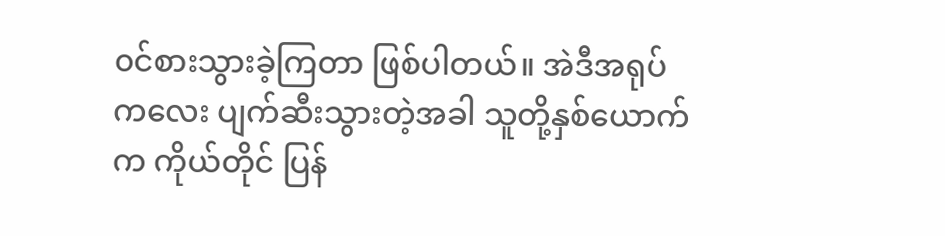၀င်စားသွားခဲ့ကြတာ ဖြစ်ပါတယ်။ အဲဒီအရုပ်ကလေး ပျက်ဆီးသွားတဲ့အခါ သူတို့နှစ်ယောက်က ကိုယ်တိုင် ပြန်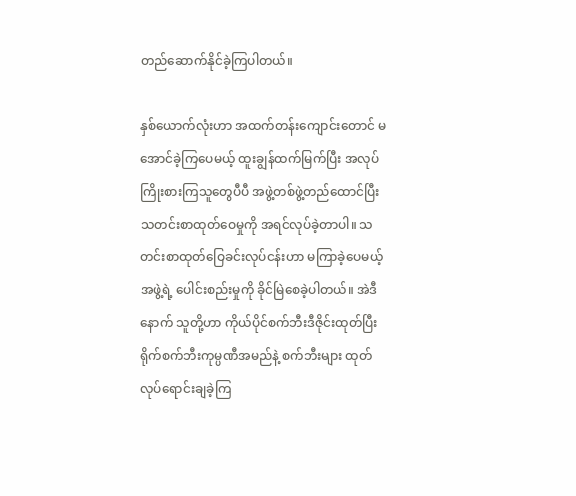တည်ဆောက်နိုင်ခဲ့ကြပါတယ်။

နှစ်ယောက်လုံးဟာ အထက်တန်းကျောင်းတောင် မအောင်ခဲ့ကြပေမယ့် ထူးချွန်ထက်မြက်ပြီး အလုပ်ကြိုးစားကြသူတွေပီပီ အဖွဲ့တစ်ဖွဲ့တည်ထောင်ပြီး သတင်းစာထုတ်ဝေမှုကို အရင်လုပ်ခဲ့တာပါ။ သတင်းစာထုတ်ဝြေခင်းလုပ်ငန်းဟာ မကြာခဲ့ပေမယ့် အဖွဲ့ရဲ့ ပေါင်းစည်းမှုကို ခိုင်မြဲစေခဲ့ပါတယ်။ အဲဒီနောက် သူတို့ဟာ ကိုယ်ပိုင်စက်ဘီးဒီဇိုင်းထုတ်ပြီး ရိုက်စက်ဘီးကုမ္ပဏီအမည်နဲ့ စက်ဘီးများ ထုတ်လုပ်ရောင်းချခဲ့ကြ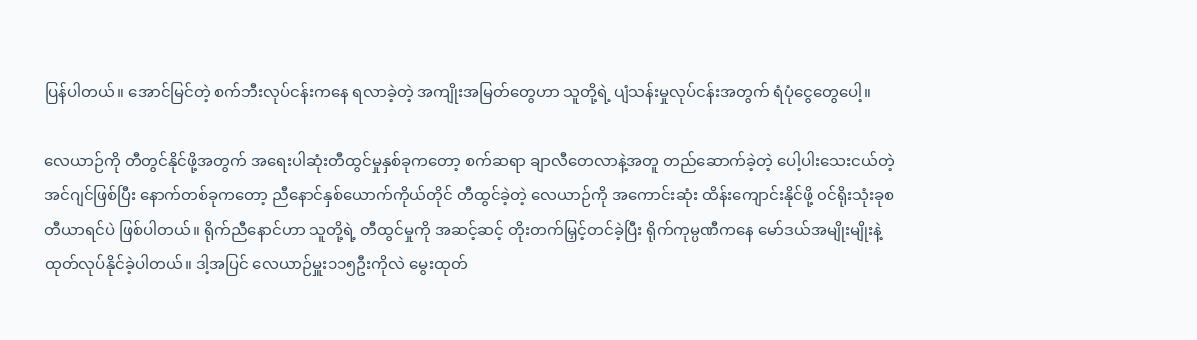ပြန်ပါတယ်။ အောင်မြင်တဲ့ စက်ဘီးလုပ်ငန်းကနေ ရလာခဲ့တဲ့ အကျိုးအမြတ်တွေဟာ သူတို့ရဲ့ ပျံသန်းမှုလုပ်ငန်းအတွက် ရံပုံငွေတွေပေါ့။

လေယာဉ်ကို တီတွင်နိုင်ဖို့အတွက် အရေးပါဆုံးတီထွင်မှုနှစ်ခုကတော့ စက်ဆရာ ချာလီတေလာနဲ့အတူ တည်ဆောက်ခဲ့တဲ့ ပေါ့ပါးသေးငယ်တဲ့ အင်ဂျင်ဖြစ်ပြီး နောက်တစ်ခုကတော့ ညီနောင်နှစ်ယောက်ကိုယ်တိုင် တီထွင်ခဲ့တဲ့ လေယာဉ်ကို အကောင်းဆုံး ထိန်းကျောင်းနိုင်ဖို့ ၀င်ရိုးသုံးခုစတီယာရင်ပဲ ဖြစ်ပါတယ်။ ရိုက်ညီနောင်ဟာ သူတို့ရဲ့ တီထွင်မှုကို အဆင့်ဆင့် တိုးတက်မြှင့်တင်ခဲ့ပြီး ရိုက်ကုမ္ပဏီကနေ မော်ဒယ်အမျိုးမျိုးနဲ့ ထုတ်လုပ်နိုင်ခဲ့ပါတယ်။ ဒါ့အပြင် လေယာဉ်မှူး၁၁၅ဦးကိုလဲ မွေးထုတ်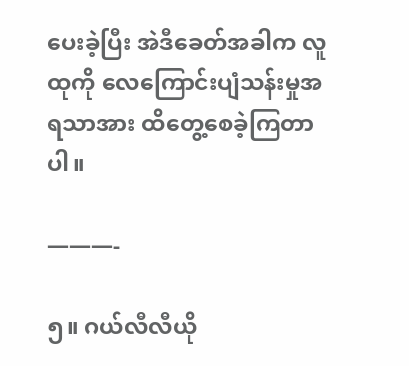ပေးခဲ့ပြီး အဲဒီခေတ်အခါက လူထုကို လေကြောင်းပျံသန်းမှုအရသာအား ထိတွေ့စေခဲ့ကြတာပါ။

———-

၅။ ဂယ်လီလီယို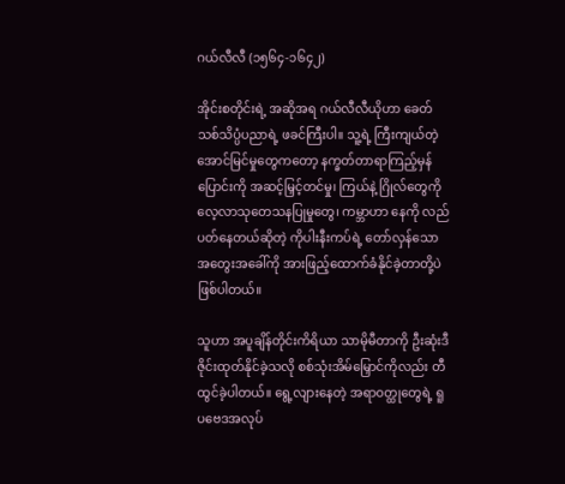ဂယ်လီလီ (၁၅၆၄-၁၆၄၂)

အိုင်းစတိုင်းရဲ့ အဆိုအရ ဂယ်လီလီယိုဟာ ခေတ်သစ်သိပ္ပံပညာရဲ့ ဖခင်ကြီးပါ။ သူ့ရဲ့ ကြီးကျယ်တဲ့ အောင်မြင်မှုတွေကတော့ နက္ခတ်တာရာကြည့်မှန်ပြောင်းကို အဆင့်မြှင့်တင်မှု၊ ကြယ်နဲ့ ဂြိုလ်တွေကို လေ့လာသုတေသနပြုမှုတွေ၊ ကမ္ဘာဟာ နေကို လည်ပတ်နေတယ်ဆိုတဲ့ ကိုပါးနီးကပ်ရဲ့ တော်လှန်သော အတွေးအခေါ်ကို အားဖြည့်ထောက်ခံနိုင်ခဲ့တာတို့ပဲ ဖြစ်ပါတယ်။

သူဟာ အပူချိန်တိုင်းကိရိယာ သာမိုမီတာကို ဦးဆုံးဒီဇိုင်းထုတ်နိုင်ခဲ့သလို စစ်သုံးအိမ်မြှောင်ကိုလည်း တီထွင်ခဲ့ပါတယ်။ ရွေ့လျားနေတဲ့ အရာ၀တ္ထုတွေရဲ့ ရူပဗေဒအလုပ်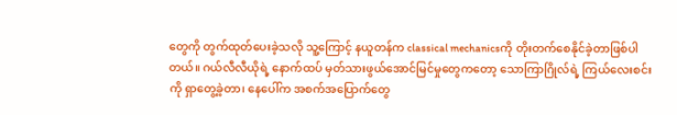တွေကို တွက်ထုတ်ပေးခဲ့သလို သူ့ကြောင့် နယူတန်က classical mechanicsကို တိုးတက်စေနိုင်ခဲ့တာဖြစ်ပါတယ်။ ဂယ်လီလီယိုရဲ့ နောက်ထပ် မှတ်သားဖွယ်အောင်မြင်မှုတွေကတော့ သောကြာဂြိုလ်ရဲ့ ကြယ်လေးစင်းကို ရှာတွေ့ခဲ့တာ၊ နေပေါ်က အစက်အပြောက်တွေ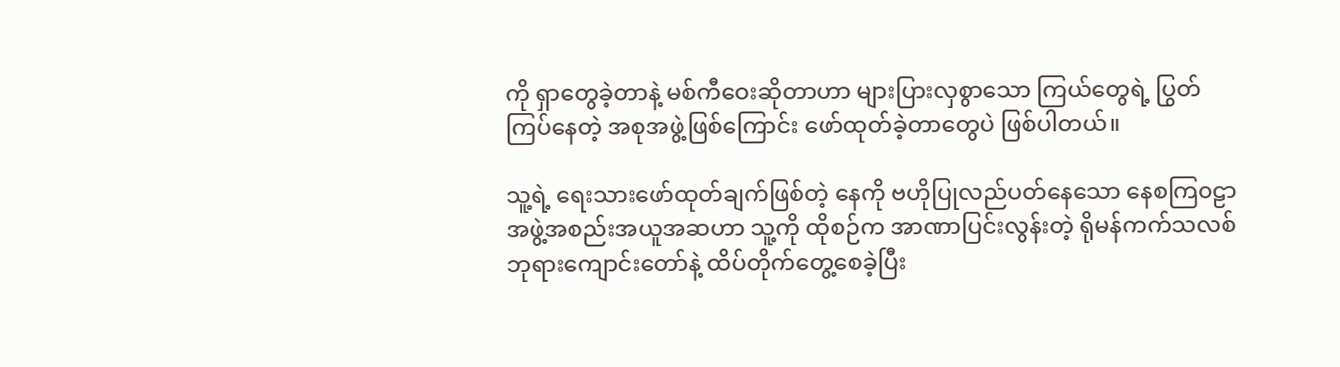ကို ရှာတွေခဲ့တာနဲ့ မစ်ကီဝေးဆိုတာဟာ များပြားလှစွာသော ကြယ်တွေရဲ့ ပြွတ်ကြပ်နေတဲ့ အစုအဖွဲ့ဖြစ်ကြောင်း ဖော်ထုတ်ခဲ့တာတွေပဲ ဖြစ်ပါတယ်။

သူ့ရဲ့ ရေးသားဖော်ထုတ်ချက်ဖြစ်တဲ့ နေကို ဗဟိုပြုလည်ပတ်နေသော နေစကြ၀ဠာအဖွဲ့အစည်းအယူအဆဟာ သူ့ကို ထိုစဉ်က အာဏာပြင်းလွန်းတဲ့ ရိုမန်ကက်သလစ်ဘုရားကျောင်းတော်နဲ့ ထိပ်တိုက်တွေ့စေခဲ့ပြီး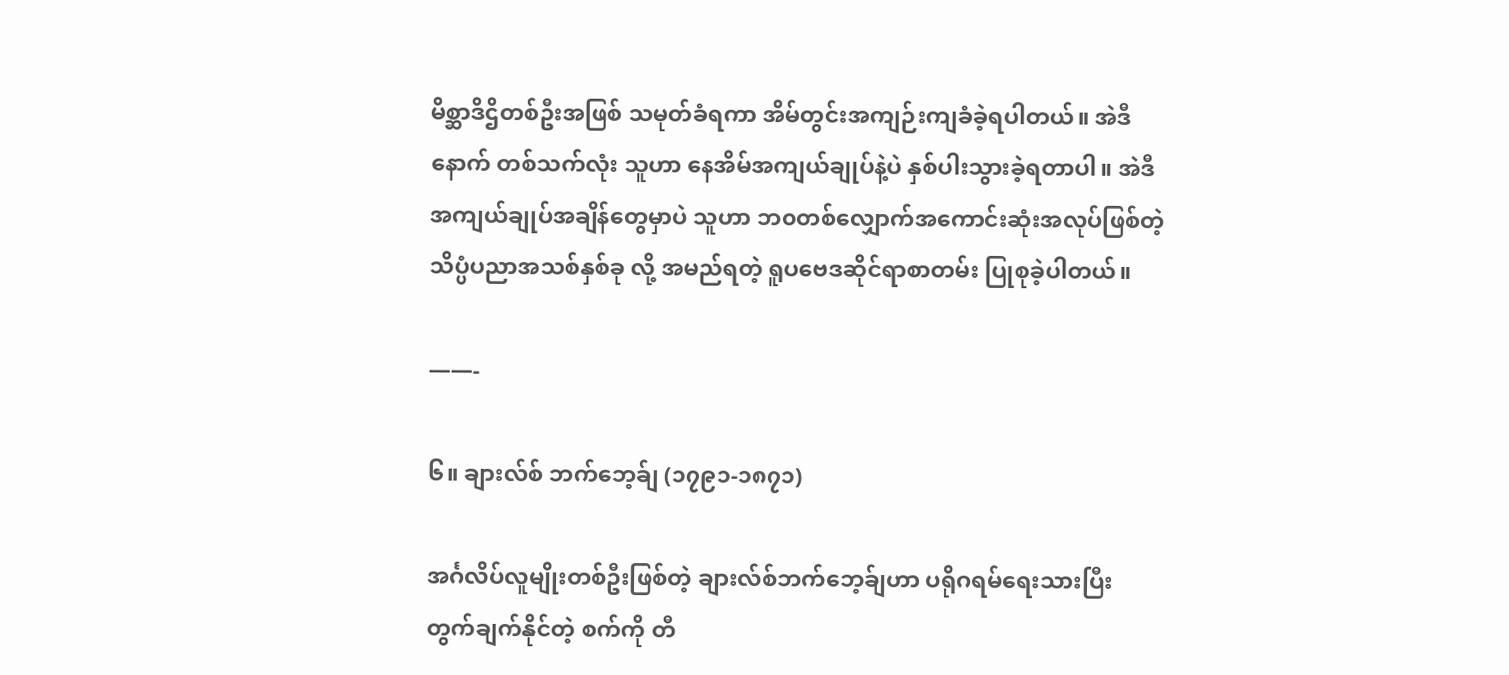မိစ္ဆာဒိဌိတစ်ဦးအဖြစ် သမုတ်ခံရကာ အိမ်တွင်းအကျဉ်းကျခံခဲ့ရပါတယ်။ အဲဒီနောက် တစ်သက်လုံး သူဟာ နေအိမ်အကျယ်ချုပ်နဲ့ပဲ နှစ်ပါးသွားခဲ့ရတာပါ။ အဲဒီအကျယ်ချုပ်အချိန်တွေမှာပဲ သူဟာ ဘ၀တစ်လျှောက်အကောင်းဆုံးအလုပ်ဖြစ်တဲ့ သိပ္ပံပညာအသစ်နှစ်ခု လို့ အမည်ရတဲ့ ရူပဗေဒဆိုင်ရာစာတမ်း ပြုစုခဲ့ပါတယ်။

——-

၆။ ချားလ်စ် ဘက်ဘေ့ခ်ျ (၁၇၉၁-၁၈၇၁)

အင်္ဂလိပ်လူမျိုးတစ်ဦးဖြစ်တဲ့ ချားလ်စ်ဘက်ဘေ့ခ်ျဟာ ပရိုဂရမ်ရေးသားပြီး တွက်ချက်နိုင်တဲ့ စက်ကို တီ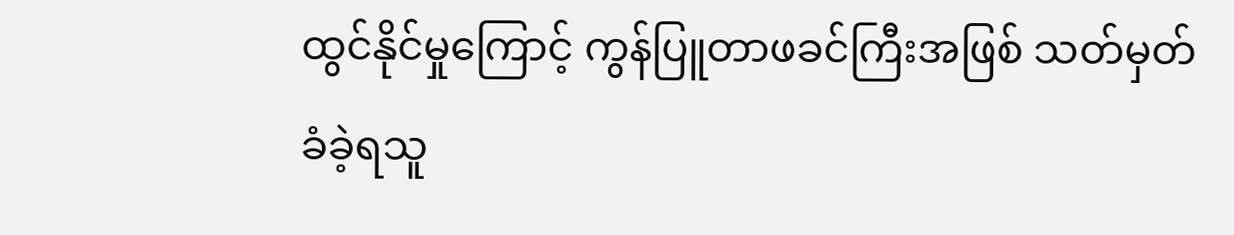ထွင်နိုင်မှုကြောင့် ကွန်ပြူတာဖခင်ကြီးအဖြစ် သတ်မှတ်ခံခဲ့ရသူ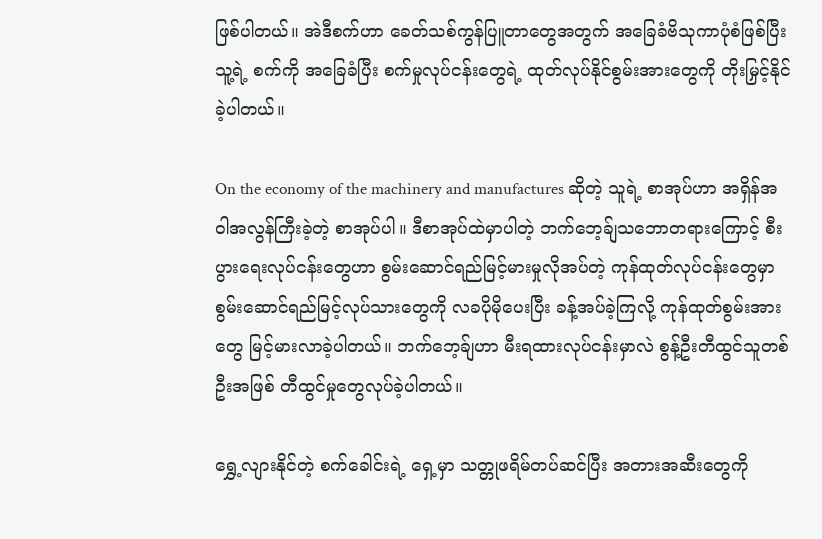ဖြစ်ပါတယ်။ အဲဒီစက်ဟာ ခေတ်သစ်ကွန်ပြူတာတွေအတွက် အခြေခံဗိသုကာပုံစံဖြစ်ပြီး သူ့ရဲ့ စက်ကို အခြေခံပြီး စက်မှုလုပ်ငန်းတွေရဲ့ ထုတ်လုပ်နိုင်စွမ်းအားတွေကို တိုးမြှင့်နိုင်ခဲ့ပါတယ်။

On the economy of the machinery and manufactures ဆိုတဲ့ သူရဲ့ စာအုပ်ဟာ အရှိန်အဝါအလွန်ကြီးခဲ့တဲ့ စာအုပ်ပါ။ ဒီစာအုပ်ထဲမှာပါတဲ့ ဘက်ဘေ့ခ်ျသဘောတရားကြောင့် စီးပွားရေးလုပ်ငန်းတွေဟာ စွမ်းဆောင်ရည်မြင့်မားမှုလိုအပ်တဲ့ ကုန်ထုတ်လုပ်ငန်းတွေမှာ စွမ်းဆောင်ရည်မြင့်လုပ်သားတွေကို လခပိုမိုပေးပြီး ခန့်အပ်ခဲ့ကြလို့ ကုန်ထုတ်စွမ်းအားတွေ မြင့်မားလာခဲ့ပါတယ်။ ဘက်ဘေ့ခ်ျဟာ မီးရထားလုပ်ငန်းမှာလဲ စွန့်ဦးတီထွင်သူတစ်ဦးအဖြစ် တီထွင်မှုတွေလုပ်ခဲ့ပါတယ်။

ရွှေ့လျားနိုင်တဲ့ စက်ခေါင်းရဲ့ ရှေ့မှာ သတ္တုဖရိမ်တပ်ဆင်ပြီး အတားအဆီးတွေကို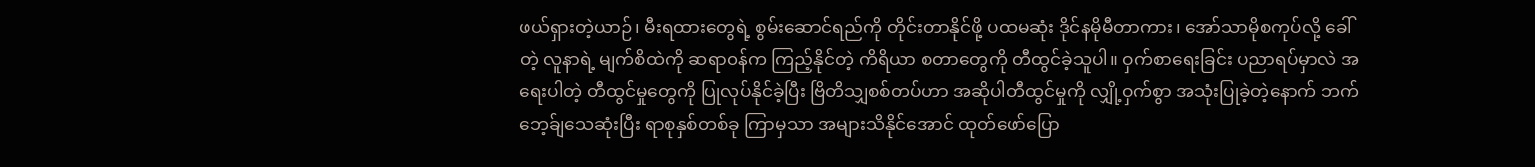ဖယ်ရှားတဲ့ယာဉ်၊ မီးရထားတွေရဲ့ စွမ်းဆောင်ရည်ကို တိုင်းတာနိုင်ဖို့ ပထမဆုံး ဒိုင်နမိုမီတာကား၊ အော်သာမိုစကုပ်လို့ ခေါ်တဲ့ လူနာရဲ့ မျက်စိထဲကို ဆရာ၀န်က ကြည့်နိုင်တဲ့ ကိရိယာ စတာတွေကို တီထွင်ခဲ့သူပါ။ ဝှက်စာရေးခြင်း ပညာရပ်မှာလဲ အရေးပါတဲ့ တီထွင်မှုတွေကို ပြုလုပ်နိုင်ခဲ့ပြီး ဗြိတိသျှစစ်တပ်ဟာ အဆိုပါတီထွင်မှုကို လျှို့ဝှက်စွာ အသုံးပြုခဲ့တဲ့နောက် ဘက်ဘေ့ခ်ျသေဆုံးပြီး ရာစုနှစ်တစ်ခု ကြာမှသာ အများသိနိုင်အောင် ထုတ်ဖော်ပြော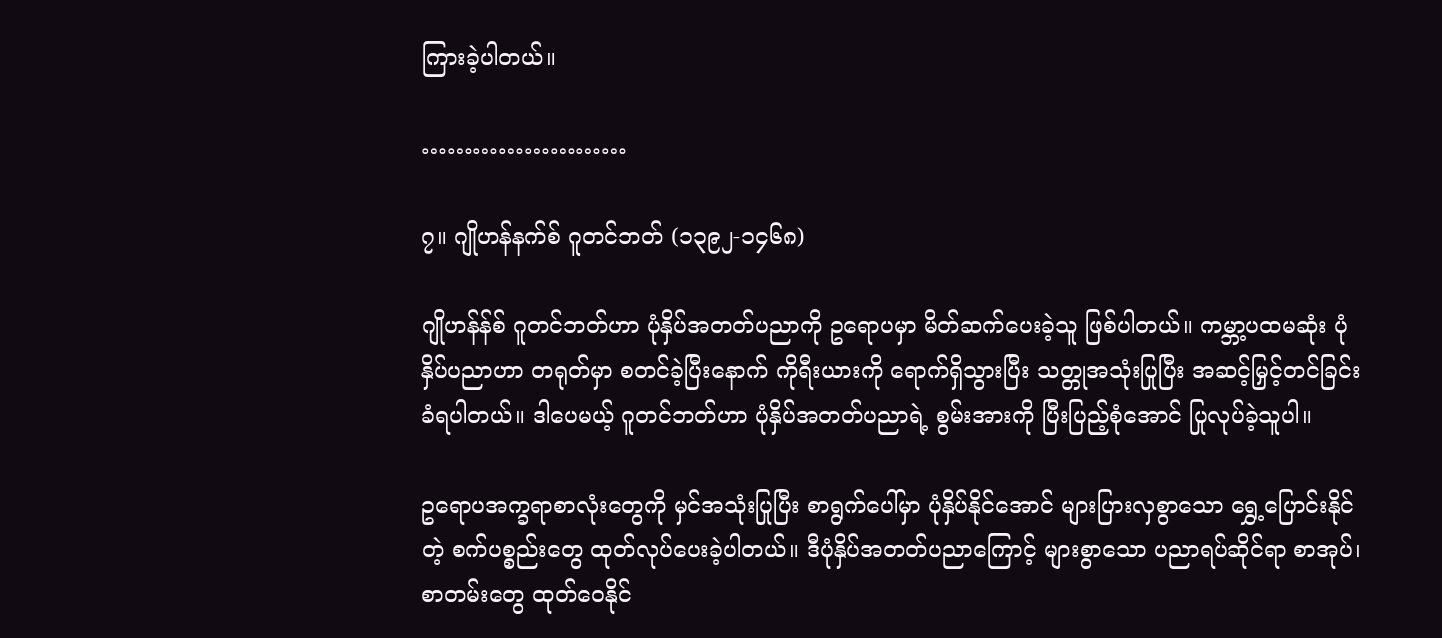ကြားခဲ့ပါတယ်။

……………………

၇။ ဂျိုဟန်နက်စ် ဂူတင်ဘတ် (၁၃၉၂-၁၄၆၈)

ဂျိုဟန်န်စ် ဂူတင်ဘတ်ဟာ ပုံနှိပ်အတတ်ပညာကို ဥရောပမှာ မိတ်ဆက်ပေးခဲ့သူ ဖြစ်ပါတယ်။ ကမ္ဘာ့ပထမဆုံး ပုံနှိပ်ပညာဟာ တရုတ်မှာ စတင်ခဲ့ပြီးနောက် ကိုရီးယားကို ရောက်ရှိသွားပြီး သတ္တုအသုံးပြုပြီး အဆင့်မြှင့်တင်ခြင်းခံရပါတယ်။ ဒါပေမယ့် ဂူတင်ဘတ်ဟာ ပုံနှိပ်အတတ်ပညာရဲ့ စွမ်းအားကို ပြီးပြည့်စုံအောင် ပြုလုပ်ခဲ့သူပါ။

ဥရောပအက္ခရာစာလုံးတွေကို မှင်အသုံးပြုပြီး စာရွက်ပေါ်မှာ ပုံနှိပ်နိုင်အောင် များပြားလှစွာသော ရွှေ့ပြောင်းနိုင်တဲ့ စက်ပစ္စည်းတွေ ထုတ်လုပ်ပေးခဲ့ပါတယ်။ ဒီပုံနှိပ်အတတ်ပညာကြောင့် များစွာသော ပညာရပ်ဆိုင်ရာ စာအုပ်၊ စာတမ်းတွေ ထုတ်ဝေနိုင်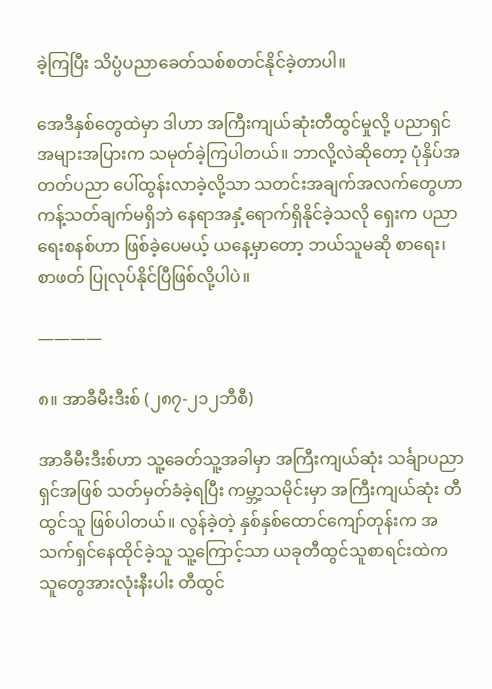ခဲ့ကြပြီး သိပ္ပံပညာခေတ်သစ်စတင်နိုင်ခဲ့တာပါ။

အေဒီနှစ်တွေထဲမှာ ဒါဟာ အကြီးကျယ်ဆုံးတီထွင်မှုလို့ ပညာရှင်အများအပြားက သမုတ်ခဲ့ကြပါတယ်။ ဘာလို့လဲဆိုတော့ ပုံနှိပ်အတတ်ပညာ ပေါ်ထွန်းလာခဲ့လို့သာ သတင်းအချက်အလက်တွေဟာ ကန့်သတ်ချက်မရှိဘဲ နေရာအနှံ့ရောက်ရှိနိုင်ခဲ့သလို ရှေးက ပညာရေးစနစ်ဟာ ဖြစ်ခဲ့ပေမယ့် ယနေ့မှာတော့ ဘယ်သူမဆို စာရေး၊ စာဖတ် ပြုလုပ်နိုင်ပြီဖြစ်လို့ပါပဲ။

————

၈။ အာခီမီးဒီးစ် (၂၈၇-၂၁၂ဘီစီ)

အာခီမီးဒီးစ်ဟာ သူ့ခေတ်သူ့အခါမှာ အကြီးကျယ်ဆုံး သင်္ချာပညာရှင်အဖြစ် သတ်မှတ်ခံခဲ့ရပြီး ကမ္ဘာ့သမိုင်းမှာ အကြီးကျယ်ဆုံး တီထွင်သူ ဖြစ်ပါတယ်။ လွန်ခဲ့တဲ့ နှစ်နှစ်ထောင်ကျော်တုန်းက အသက်ရှင်နေထိုင်ခဲ့သူ သူ့ကြောင့်သာ ယခုတီထွင်သူစာရင်းထဲက သူတွေအားလုံးနီးပါး တီထွင်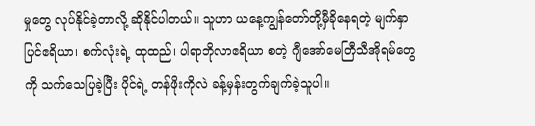မှုတွေ လုပ်နိုင်ခဲ့တာလို့ ဆိုနိုင်ပါတယ်။ သူဟာ ယနေ့ကျွန်တော်တို့မှီခိုနေရတဲ့ မျက်နှာပြင်ဧရိယာ၊ စက်လုံးရဲ့ ထုထည်၊ ပါရာဘိုလာဧရိယာ စတဲ့ ဂျီအော်မေတြီသီအိုရမ်တွေကို သက်သေပြခဲ့ပြီး ပိုင်ရဲ့ တန်ဖိုးကိုလဲ ခန့်မှန်းတွက်ချက်ခဲ့သူပါ။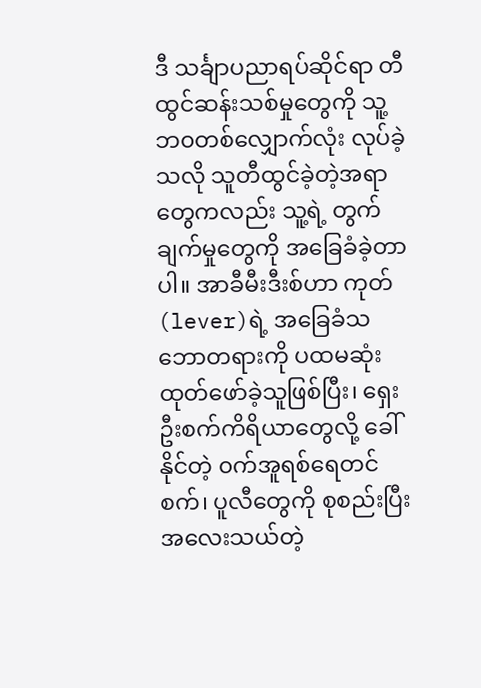ဒီ သင်္ချာပညာရပ်ဆိုင်ရာ တီထွင်ဆန်းသစ်မှုတွေကို သူ့ဘ၀တစ်လျှောက်လုံး လုပ်ခဲ့သလို သူတီထွင်ခဲ့တဲ့အရာတွေကလည်း သူ့ရဲ့ တွက်ချက်မှုတွေကို အခြေခံခဲ့တာပါ။ အာခီမီးဒီးစ်ဟာ ကုတ်(lever)ရဲ့ အခြေခံသဘောတရားကို ပထမဆုံး ထုတ်ဖော်ခဲ့သူဖြစ်ပြီး၊ ရှေးဦးစက်ကိရိယာတွေလို့ ခေါ်နိုင်တဲ့ ၀က်အူရစ်ရေတင်စက်၊ ပူလီတွေကို စုစည်းပြီး အလေးသယ်တဲ့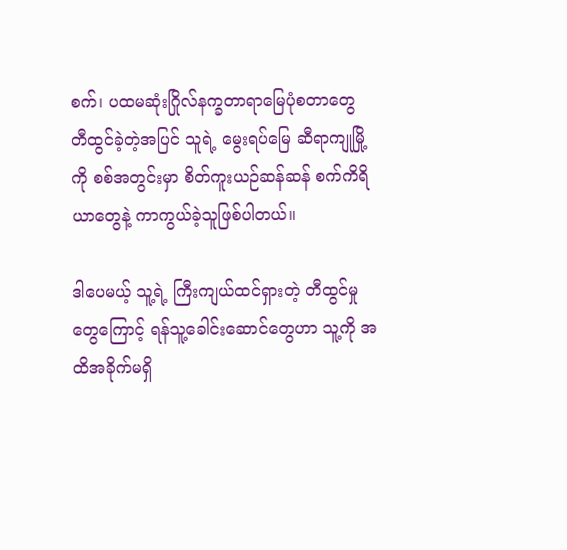စက်၊ ပထမဆုံးဂြိုလ်နက္ခတာရာမြေပုံစတာတွေ တီထွင်ခဲ့တဲ့အပြင် သူရဲ့ မွေးရပ်မြေ ဆီရာကျုမြို့ကို စစ်အတွင်းမှာ စိတ်ကူးယဉ်ဆန်ဆန် စက်ကိရိယာတွေနဲ့ ကာကွယ်ခဲ့သူဖြစ်ပါတယ်။

ဒါပေမယ့် သူ့ရဲ့ ကြီးကျယ်ထင်ရှားတဲ့ တီထွင်မှုတွေကြောင့် ရန်သူ့ခေါင်းဆောင်တွေဟာ သူ့ကို အထိအခိုက်မရှိ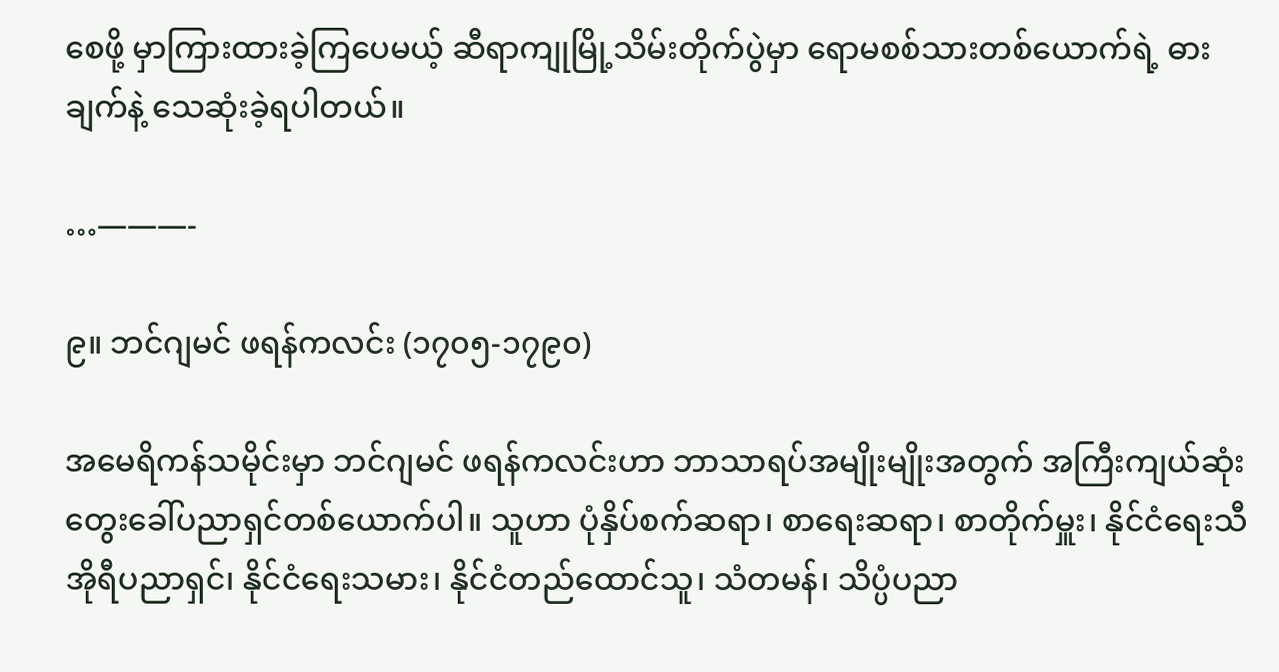စေဖို့ မှာကြားထားခဲ့ကြပေမယ့် ဆီရာကျုမြို့သိမ်းတိုက်ပွဲမှာ ရောမစစ်သားတစ်ယောက်ရဲ့ ဓားချက်နဲ့ သေဆုံးခဲ့ရပါတယ်။

…———-

၉။ ဘင်ဂျမင် ဖရန်ကလင်း (၁၇၀၅-၁၇၉၀)

အမေရိကန်သမိုင်းမှာ ဘင်ဂျမင် ဖရန်ကလင်းဟာ ဘာသာရပ်အမျိုးမျိုးအတွက် အကြီးကျယ်ဆုံး တွေးခေါ်ပညာရှင်တစ်ယောက်ပါ။ သူဟာ ပုံနှိပ်စက်ဆရာ၊ စာရေးဆရာ၊ စာတိုက်မှူး၊ နိုင်ငံရေးသီအိုရီပညာရှင်၊ နိုင်ငံရေးသမား၊ နိုင်ငံတည်ထောင်သူ၊ သံတမန်၊ သိပ္ပံပညာ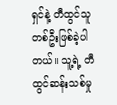ရှင်နဲ့ တီထွင်သူတစ်ဦးဖြစ်ခဲ့ပါတယ်။ သူ့ရဲ့ တီထွင်ဆန်းသစ်မှု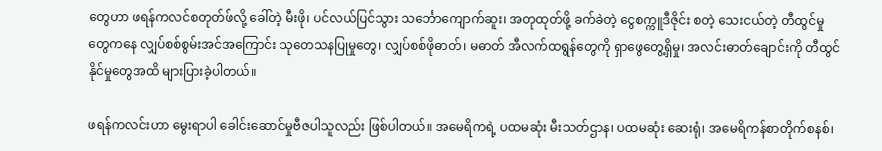တွေဟာ ဖရန်ကလင်စတုတ်ဖ်လို့ ခေါ်တဲ့ မီးဖို၊ ပင်လယ်ပြင်သွား သင်္ဘောကျောက်ဆူး၊ အတုထုတ်ဖို့ ခက်ခဲတဲ့ ငွေစက္ကူဒီဇိုင်း စတဲ့ သေးငယ်တဲ့ တီထွင်မှုတွေကနေ လျှပ်စစ်စွမ်းအင်အကြောင်း သုတေသနပြုမှုတွေ၊ လျှပ်စစ်ဖိုဓာတ်၊ မဓာတ် အီလက်ထရွန်တွေကို ရှာဖွေတွေ့ရှိမှု၊ အလင်းဓာတ်ချောင်းကို တီထွင်နိုင်မှုတွေအထိ များပြားခဲ့ပါတယ်။

ဖရန်ကလင်းဟာ မွေးရာပါ ခေါင်းဆောင်မှုဗီဇပါသူလည်း ဖြစ်ပါတယ်။ အမေရိကရဲ့ ပထမဆုံး မီးသတ်ဌာန၊ ပထမဆုံး ဆေးရုံ၊ အမေရိကန်စာတိုက်စနစ်၊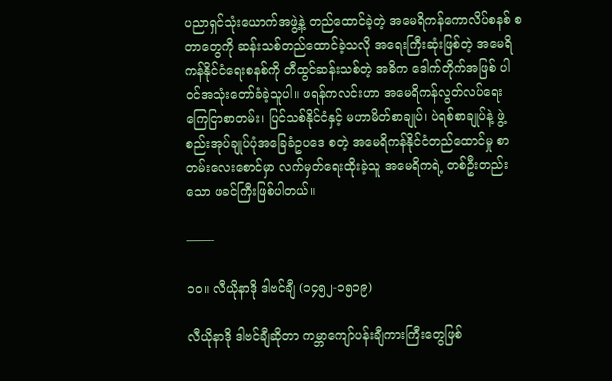ပညာရှင်သုံးယောက်အဖွဲ့နဲ့ တည်ထောင်ခဲ့တဲ့ အမေရိကန်ကောလိပ်စနစ် စတာတွေကို ဆန်းသစ်တည်ထောင်ခဲ့သလို အရေးကြီးဆုံးဖြစ်တဲ့ အမေရိကန်နိုင်ငံရေးစနစ်ကို တီထွင်ဆန်းသစ်တဲ့ အဓိက ဒေါက်တိုက်အဖြစ် ပါ၀င်အသုံးတော်ခံခဲ့သူပါ။ ဖရန်ကလင်းဟာ အမေရိကန်လွတ်လပ်ရေးကြေငြာစာတမ်း၊ ပြင်သစ်နိုင်ငံနှင့် မဟာမိတ်စာချုပ်၊ ပဲရစ်စာချုပ်နဲ့ ဖွဲ့စည်းအုပ်ချုပ်ပုံအခြေခံဥပဒေ စတဲ့ အမေရိကန်နိုင်ငံတည်ထောင်မှု စာတမ်းလေးစောင်မှာ လက်မှတ်ရေးထိုးခဲ့သူ အမေရိကရဲ့ တစ်ဦးတည်းသော ဖခင်ကြီးဖြစ်ပါတယ်။

——-

၁၀။ လီယိုနာဒို ဒါဗင်ချီ (၁၄၅၂-၁၅၁၉)

လီယိုနာဒို ဒါဗင်ချီဆိုတာ ကမ္ဘာကျော်ပန်းချီကားကြီးတွေဖြစ်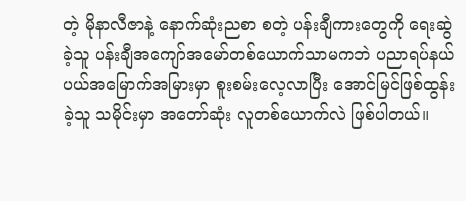တဲ့ မိုနာလီဇာနဲ့ နောက်ဆုံးညစာ စတဲ့ ပန်းချီကားတွေကို ရေးဆွဲခဲ့သူ ပန်းချီအကျော်အမော်တစ်ယောက်သာမကဘဲ ပညာရပ်နယ်ပယ်အမြောက်အမြားမှာ စူးစမ်းလေ့လာပြီး အောင်မြင်ဖြစ်ထွန်းခဲ့သူ သမိုင်းမှာ အတော်ဆုံး လူတစ်ယောက်လဲ ဖြစ်ပါတယ်။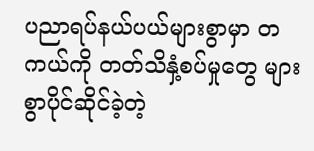ပညာရပ်နယ်ပယ်များစွာမှာ တကယ်ကို တတ်သိနှံ့စပ်မှုတွေ များစွာပိုင်ဆိုင်ခဲ့တဲ့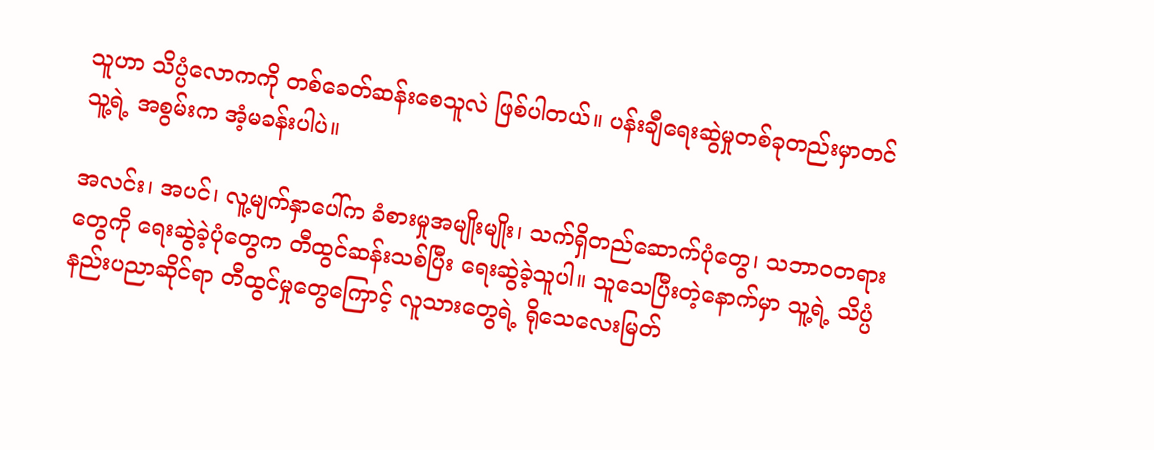သူဟာ သိပ္ပံလောကကို တစ်ခေတ်ဆန်းစေသူလဲ ဖြစ်ပါတယ်။ ပန်းချီရေးဆွဲမှုတစ်ခုတည်းမှာတင် သူ့ရဲ့ အစွမ်းက အံ့မခန်းပါပဲ။

အလင်း၊ အပင်၊ လူ့မျက်နှာပေါ်က ခံစားမှုအမျိုးမျိုး၊ သက်ရှိတည်ဆောက်ပုံတွေ၊ သဘာ၀တရားတွေကို ရေးဆွဲခဲ့ပုံတွေက တီထွင်ဆန်းသစ်ပြီး ရေးဆွဲခဲ့သူပါ။ သူသေပြီးတဲ့နောက်မှာ သူ့ရဲ့ သိပ္ပံနည်းပညာဆိုင်ရာ တီထွင်မှုတွေကြောင့် လူသားတွေရဲ့ ရိုသေလေးမြတ်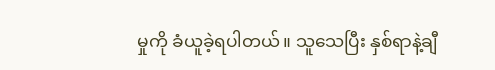မှုကို ခံယူခဲ့ရပါတယ်။ သူသေပြီး နှစ်ရာနဲ့ချီ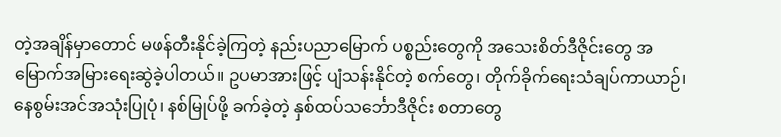တဲ့အချိန်မှာတောင် မဖန်တီးနိုင်ခဲ့ကြတဲ့ နည်းပညာမြောက် ပစ္စည်းတွေကို အသေးစိတ်ဒီဇိုင်းတွေ အမြောက်အမြားရေးဆွဲခဲ့ပါတယ်။ ဥပမာအားဖြင့် ပျံသန်းနိုင်တဲ့ စက်တွေ၊ တိုက်ခိုက်ရေးသံချပ်ကာယာဉ်၊ နေစွမ်းအင်အသုံးပြုပုံ၊ နစ်မြုပ်ဖို့ ခက်ခဲ့တဲ့ နှစ်ထပ်သင်္ဘောဒီဇိုင်း စတာတွေ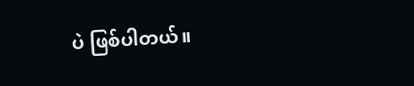ပဲ ဖြစ်ပါတယ်။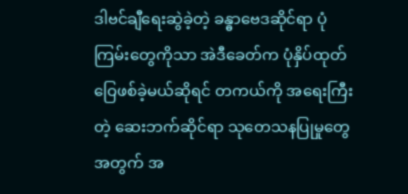ဒါဗင်ချီရေးဆွဲခဲ့တဲ့ ခန္ဓာဗေဒဆိုင်ရာ ပုံကြမ်းတွေကိုသာ အဲဒီခေတ်က ပုံနှိပ်ထုတ်ဝြေဖစ်ခဲ့မယ်ဆိုရင် တကယ်ကို အရေးကြီးတဲ့ ဆေးဘက်ဆိုင်ရာ သုတေသနပြုမှုတွေအတွက် အ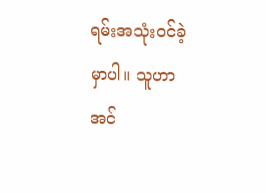ရမ်းအသုံး၀င်ခဲ့မှာပါ။ သူဟာ အင်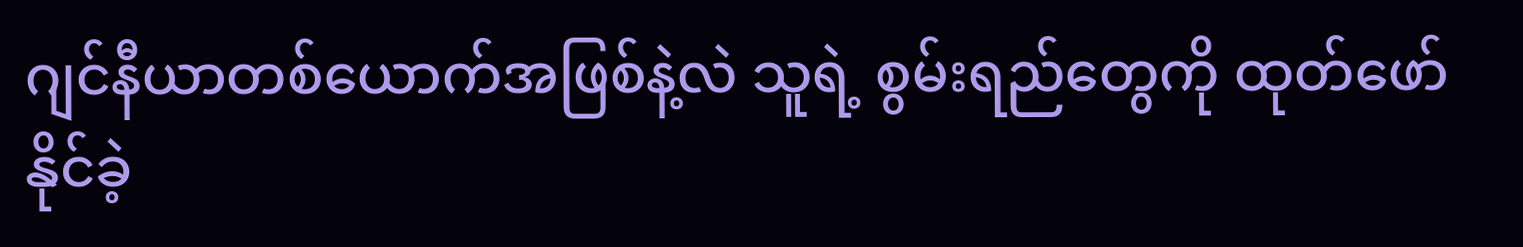ဂျင်နီယာတစ်ယောက်အဖြစ်နဲ့လဲ သူရဲ့ စွမ်းရည်တွေကို ထုတ်ဖော်နိုင်ခဲ့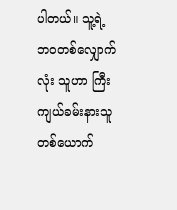ပါတယ်။ သူ့ရဲ့ ဘ၀တစ်လျှောက်လုံး သူဟာ ကြီးကျယ်ခမ်းနားသူတစ်ယောက်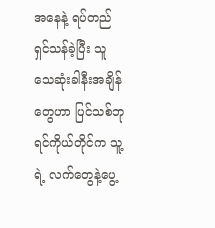အနေနဲ့ ရပ်တည်ရှင်သန်ခဲ့ပြီး သူ သေဆုံးခါနီးအချိန်တွေဟာ ပြင်သစ်ဘုရင်ကိုယ်တိုင်က သူ့ရဲ့ လက်တွေနဲ့ပွေ့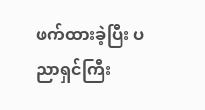ဖက်ထားခဲ့ပြီး ပညာရှင်ကြီး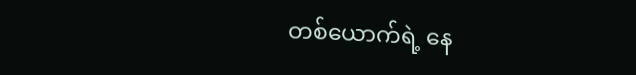တစ်ယောက်ရဲ့ နေ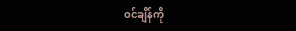၀င်ချိန်ကို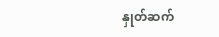နှုတ်ဆက်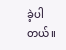ခဲ့ပါတယ်။